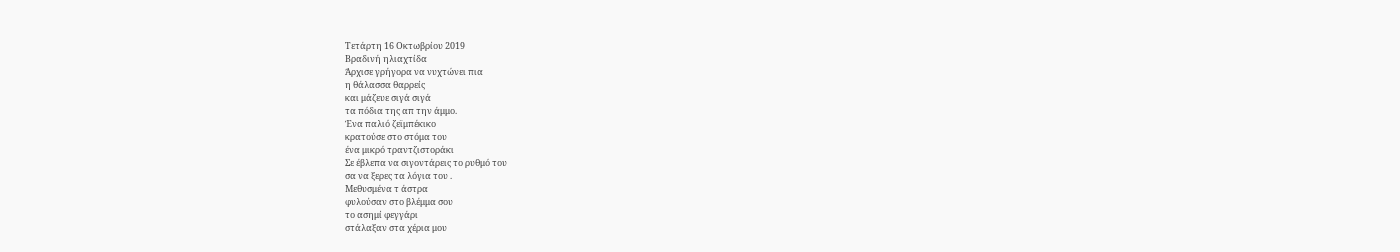Τετάρτη 16 Οκτωβρίου 2019
Βραδινή ηλιαχτίδα
Άρχισε γρήγορα να νυχτώνει πια
η θάλασσα θαρρείς
και μάζευε σιγά σιγά
τα πόδια της απ την άμμο.
Ένα παλιό ζεϊμπέκικο
κρατούσε στο στόμα του
ένα μικρό τραντζιστοράκι
Σε έβλεπα να σιγοντάρεις το ρυθμό του
σα να ξερες τα λόγια του .
Μεθυσμένα τ άστρα
φυλούσαν στο βλέμμα σου
το ασημί φεγγάρι
στάλαξαν στα χέρια μου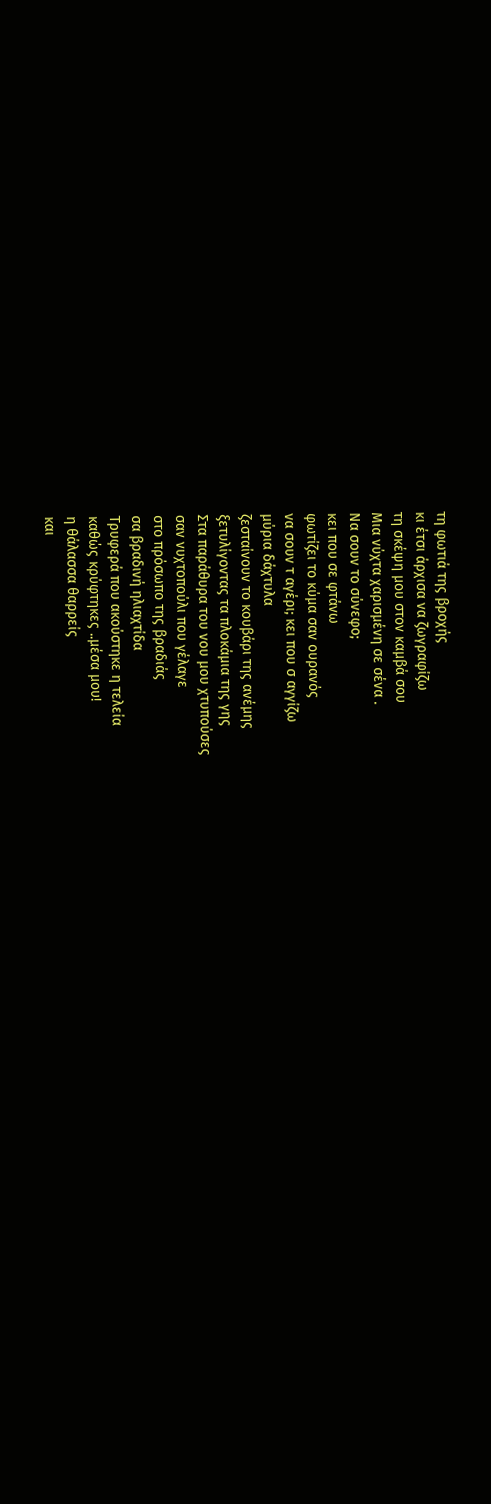τη φωτιά της βροχής
κι έτσι άρχισα να ζωγραφίζω
τη σκέψη μου στον καμβά σου
Μια νύχτα χαρισμένη σε σένα .
Να σουν το σύνεφο;
κει που σε φτάνω
φωτίζει το κύμα σαν ουρανός
να σουν τ αγέρι; κει που σ αγγίζω
μύρια δάχτυλα
ζεσταίνουν το κουβάρι της ανέμης
ξετυλίγοντας τα πλοκάμια της γης
Στα παράθυρα του νου μου χτυπούσες
σαν νυχτοπούλι που γέλαγε
στο πρόσωπο της βραδιάς
σα βραδινή ηλιαχτίδα
Τρυφερά που ακούστηκε η τελεία
καθώς κρύφτηκες ..μέσα μου!
η θάλασσα θαρρείς
και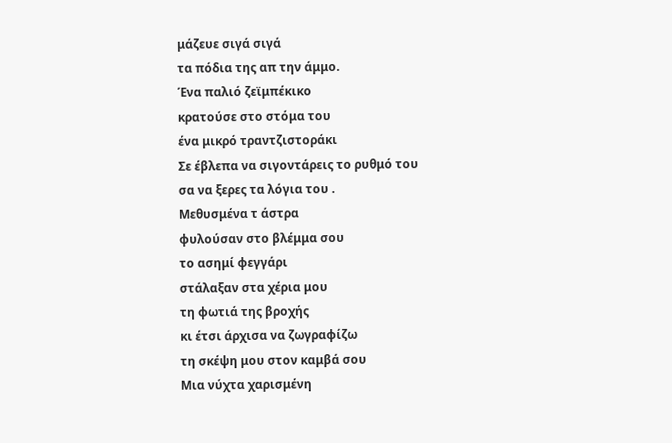μάζευε σιγά σιγά
τα πόδια της απ την άμμο.
Ένα παλιό ζεϊμπέκικο
κρατούσε στο στόμα του
ένα μικρό τραντζιστοράκι
Σε έβλεπα να σιγοντάρεις το ρυθμό του
σα να ξερες τα λόγια του .
Μεθυσμένα τ άστρα
φυλούσαν στο βλέμμα σου
το ασημί φεγγάρι
στάλαξαν στα χέρια μου
τη φωτιά της βροχής
κι έτσι άρχισα να ζωγραφίζω
τη σκέψη μου στον καμβά σου
Μια νύχτα χαρισμένη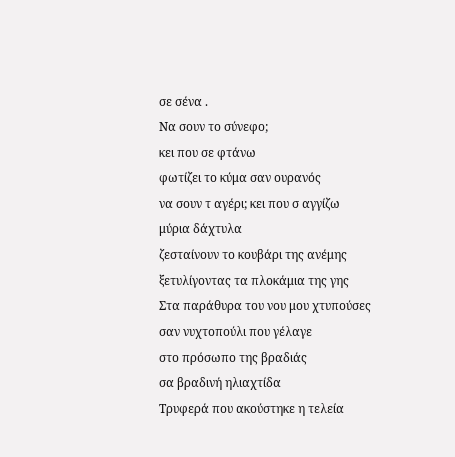σε σένα .
Να σουν το σύνεφο;
κει που σε φτάνω
φωτίζει το κύμα σαν ουρανός
να σουν τ αγέρι; κει που σ αγγίζω
μύρια δάχτυλα
ζεσταίνουν το κουβάρι της ανέμης
ξετυλίγοντας τα πλοκάμια της γης
Στα παράθυρα του νου μου χτυπούσες
σαν νυχτοπούλι που γέλαγε
στο πρόσωπο της βραδιάς
σα βραδινή ηλιαχτίδα
Τρυφερά που ακούστηκε η τελεία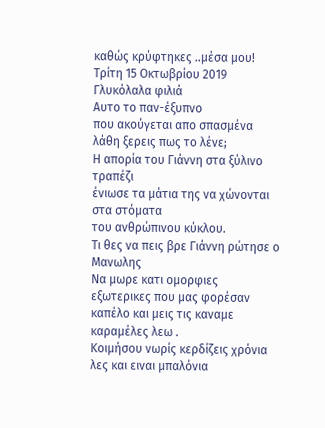καθώς κρύφτηκες ..μέσα μου!
Τρίτη 15 Οκτωβρίου 2019
Γλυκόλαλα φιλιά
Αυτο το παν-έξυπνο
που ακούγεται απο σπασμένα λάθη ξερεις πως το λένε;
Η απορία του Γιάννη στα ξύλινο τραπέζι
ένιωσε τα μάτια της να χώνονται στα στόματα
του ανθρώπινου κύκλου.
Τι θες να πεις βρε Γιάννη ρώτησε ο Μανωλης
Να μωρε κατι ομορφιες εξωτερικες που μας φορέσαν
καπέλο και μεις τις καναμε καραμέλες λεω .
Κοιμήσου νωρίς κερδίζεις χρόνια λες και ειναι μπαλόνια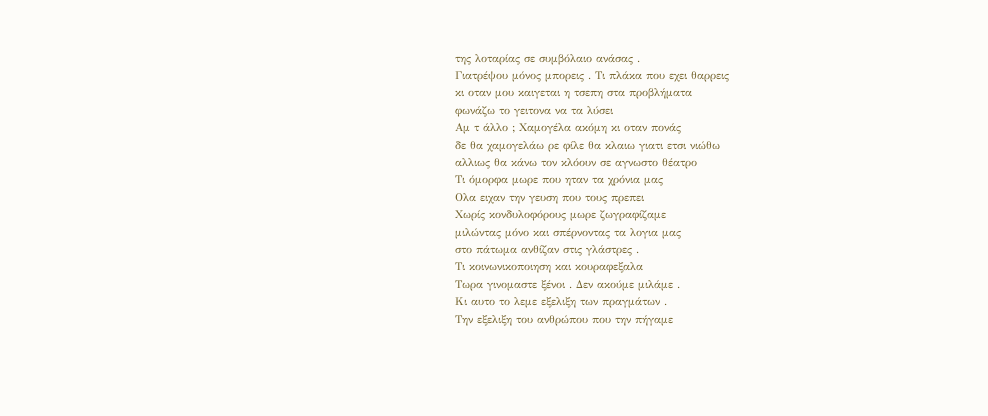της λοταρίας σε συμβόλαιο ανάσας .
Γιατρέψου μόνος μπορεις . Τι πλάκα που εχει θαρρεις
κι οταν μου καιγεται η τσεπη στα προβλήματα
φωνάζω το γειτονα να τα λύσει
Αμ τ άλλο ; Χαμογέλα ακόμη κι οταν πονάς
δε θα χαμογελάω ρε φίλε θα κλαιω γιατι ετσι νιώθω
αλλιως θα κάνω τον κλόουν σε αγνωστο θέατρο
Τι όμορφα μωρε που ηταν τα χρόνια μας
Ολα ειχαν την γευση που τους πρεπει
Χωρίς κονδυλοφόρους μωρε ζωγραφίζαμε
μιλώντας μόνο και σπέρνοντας τα λογια μας
στο πάτωμα ανθίζαν στις γλάστρες .
Τι κοινωνικοποιηση και κουραφεξαλα
Τωρα γινομαστε ξένοι . Δεν ακούμε μιλάμε .
Κι αυτο το λεμε εξελιξη των πραγμάτων .
Την εξελιξη του ανθρώπου που την πήγαμε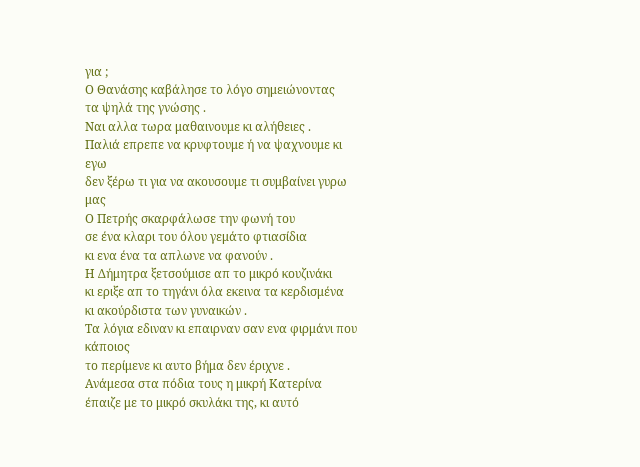για ;
Ο Θανάσης καβάλησε το λόγο σημειώνοντας
τα ψηλά της γνώσης .
Ναι αλλα τωρα μαθαινουμε κι αλήθειες .
Παλιά επρεπε να κρυφτουμε ή να ψαχνουμε κι εγω
δεν ξέρω τι για να ακουσουμε τι συμβαίνει γυρω μας
Ο Πετρής σκαρφάλωσε την φωνή του
σε ένα κλαρι του όλου γεμάτο φτιασίδια
κι ενα ένα τα απλωνε να φανούν .
Η Δήμητρα ξετσούμισε απ το μικρό κουζινάκι
κι εριξε απ το τηγάνι όλα εκεινα τα κερδισμένα
κι ακούρδιστα των γυναικών .
Τα λόγια εδιναν κι επαιρναν σαν ενα φιρμάνι που κάποιος
το περίμενε κι αυτο βήμα δεν έριχνε .
Ανάμεσα στα πόδια τους η μικρή Κατερίνα
έπαιζε με το μικρό σκυλάκι της, κι αυτό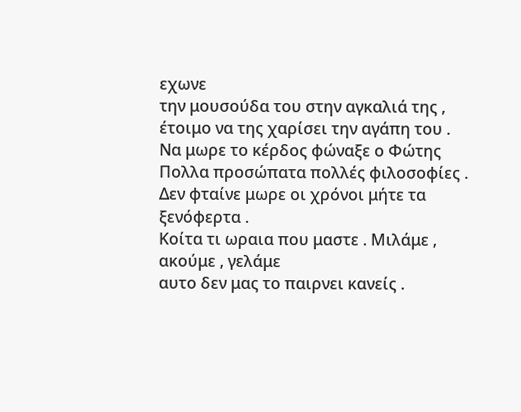εχωνε
την μουσούδα του στην αγκαλιά της ,
έτοιμο να της χαρίσει την αγάπη του .
Να μωρε το κέρδος φώναξε ο Φώτης
Πολλα προσώπατα πολλές φιλοσοφίες .
Δεν φταίνε μωρε οι χρόνοι μήτε τα ξενόφερτα .
Κοίτα τι ωραια που μαστε . Μιλάμε , ακούμε , γελάμε
αυτο δεν μας το παιρνει κανείς .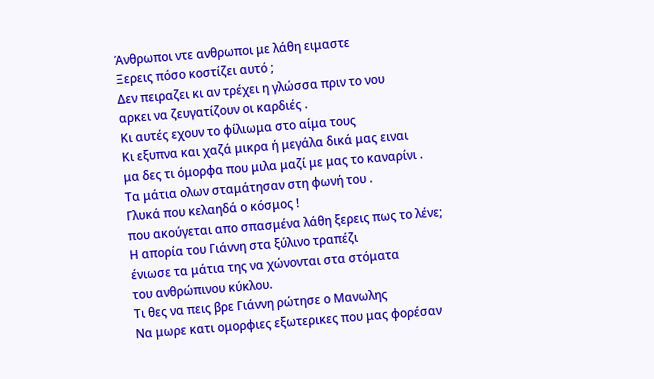Άνθρωποι ντε ανθρωποι με λάθη ειμαστε
Ξερεις πόσο κοστίζει αυτό ;
Δεν πειραζει κι αν τρέχει η γλώσσα πριν το νου
αρκει να ζευγατίζουν οι καρδιές .
Κι αυτές εχουν το φίλιωμα στο αίμα τους
Κι εξυπνα και χαζά μικρα ή μεγάλα δικά μας ειναι
μα δες τι όμορφα που μιλα μαζί με μας το καναρίνι .
Τα μάτια ολων σταμάτησαν στη φωνή του .
Γλυκά που κελαηδά ο κόσμος !
που ακούγεται απο σπασμένα λάθη ξερεις πως το λένε;
Η απορία του Γιάννη στα ξύλινο τραπέζι
ένιωσε τα μάτια της να χώνονται στα στόματα
του ανθρώπινου κύκλου.
Τι θες να πεις βρε Γιάννη ρώτησε ο Μανωλης
Να μωρε κατι ομορφιες εξωτερικες που μας φορέσαν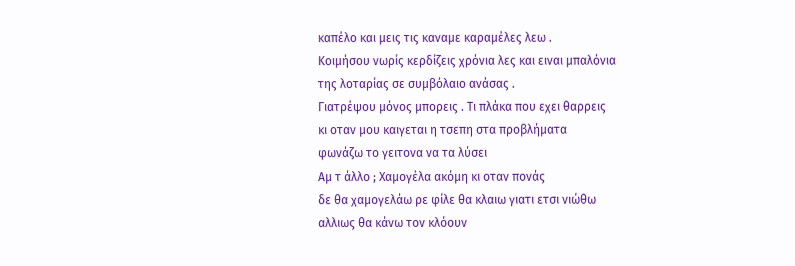καπέλο και μεις τις καναμε καραμέλες λεω .
Κοιμήσου νωρίς κερδίζεις χρόνια λες και ειναι μπαλόνια
της λοταρίας σε συμβόλαιο ανάσας .
Γιατρέψου μόνος μπορεις . Τι πλάκα που εχει θαρρεις
κι οταν μου καιγεται η τσεπη στα προβλήματα
φωνάζω το γειτονα να τα λύσει
Αμ τ άλλο ; Χαμογέλα ακόμη κι οταν πονάς
δε θα χαμογελάω ρε φίλε θα κλαιω γιατι ετσι νιώθω
αλλιως θα κάνω τον κλόουν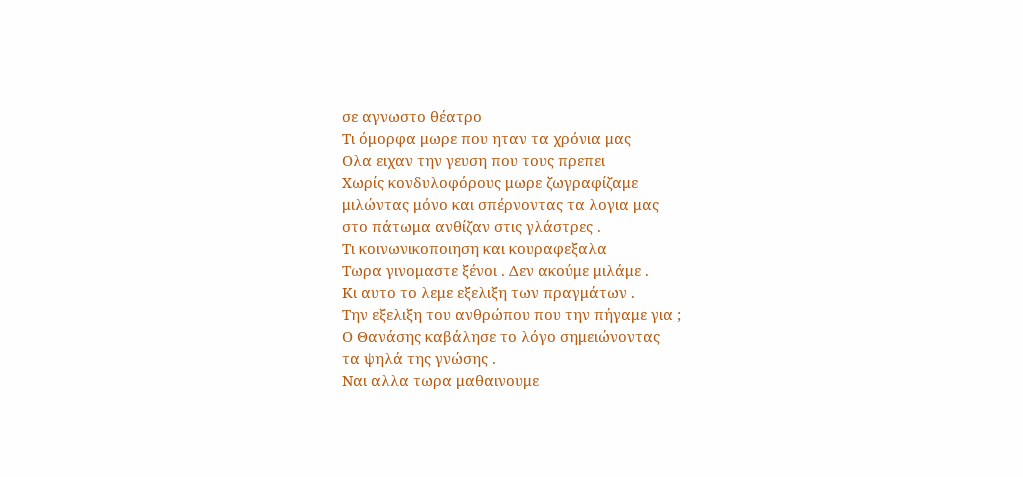σε αγνωστο θέατρο
Τι όμορφα μωρε που ηταν τα χρόνια μας
Ολα ειχαν την γευση που τους πρεπει
Χωρίς κονδυλοφόρους μωρε ζωγραφίζαμε
μιλώντας μόνο και σπέρνοντας τα λογια μας
στο πάτωμα ανθίζαν στις γλάστρες .
Τι κοινωνικοποιηση και κουραφεξαλα
Τωρα γινομαστε ξένοι . Δεν ακούμε μιλάμε .
Κι αυτο το λεμε εξελιξη των πραγμάτων .
Την εξελιξη του ανθρώπου που την πήγαμε για ;
Ο Θανάσης καβάλησε το λόγο σημειώνοντας
τα ψηλά της γνώσης .
Ναι αλλα τωρα μαθαινουμε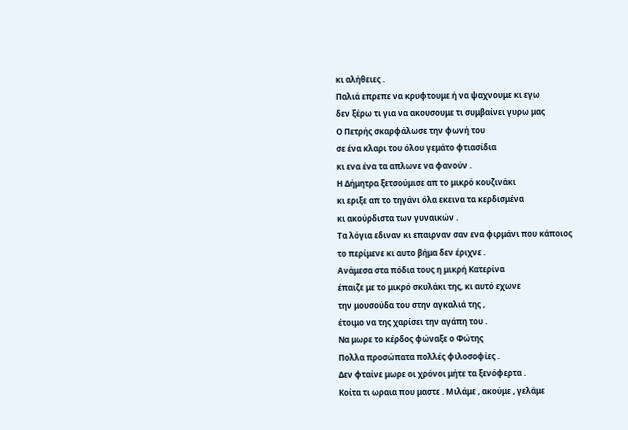κι αλήθειες .
Παλιά επρεπε να κρυφτουμε ή να ψαχνουμε κι εγω
δεν ξέρω τι για να ακουσουμε τι συμβαίνει γυρω μας
Ο Πετρής σκαρφάλωσε την φωνή του
σε ένα κλαρι του όλου γεμάτο φτιασίδια
κι ενα ένα τα απλωνε να φανούν .
Η Δήμητρα ξετσούμισε απ το μικρό κουζινάκι
κι εριξε απ το τηγάνι όλα εκεινα τα κερδισμένα
κι ακούρδιστα των γυναικών .
Τα λόγια εδιναν κι επαιρναν σαν ενα φιρμάνι που κάποιος
το περίμενε κι αυτο βήμα δεν έριχνε .
Ανάμεσα στα πόδια τους η μικρή Κατερίνα
έπαιζε με το μικρό σκυλάκι της, κι αυτό εχωνε
την μουσούδα του στην αγκαλιά της ,
έτοιμο να της χαρίσει την αγάπη του .
Να μωρε το κέρδος φώναξε ο Φώτης
Πολλα προσώπατα πολλές φιλοσοφίες .
Δεν φταίνε μωρε οι χρόνοι μήτε τα ξενόφερτα .
Κοίτα τι ωραια που μαστε . Μιλάμε , ακούμε , γελάμε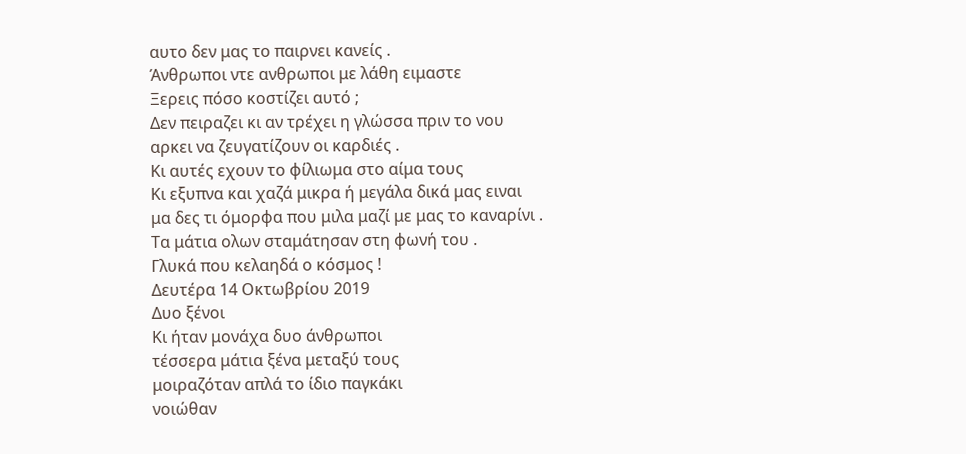αυτο δεν μας το παιρνει κανείς .
Άνθρωποι ντε ανθρωποι με λάθη ειμαστε
Ξερεις πόσο κοστίζει αυτό ;
Δεν πειραζει κι αν τρέχει η γλώσσα πριν το νου
αρκει να ζευγατίζουν οι καρδιές .
Κι αυτές εχουν το φίλιωμα στο αίμα τους
Κι εξυπνα και χαζά μικρα ή μεγάλα δικά μας ειναι
μα δες τι όμορφα που μιλα μαζί με μας το καναρίνι .
Τα μάτια ολων σταμάτησαν στη φωνή του .
Γλυκά που κελαηδά ο κόσμος !
Δευτέρα 14 Οκτωβρίου 2019
Δυο ξένοι
Κι ήταν μονάχα δυο άνθρωποι
τέσσερα μάτια ξένα μεταξύ τους
μοιραζόταν απλά το ίδιο παγκάκι
νοιώθαν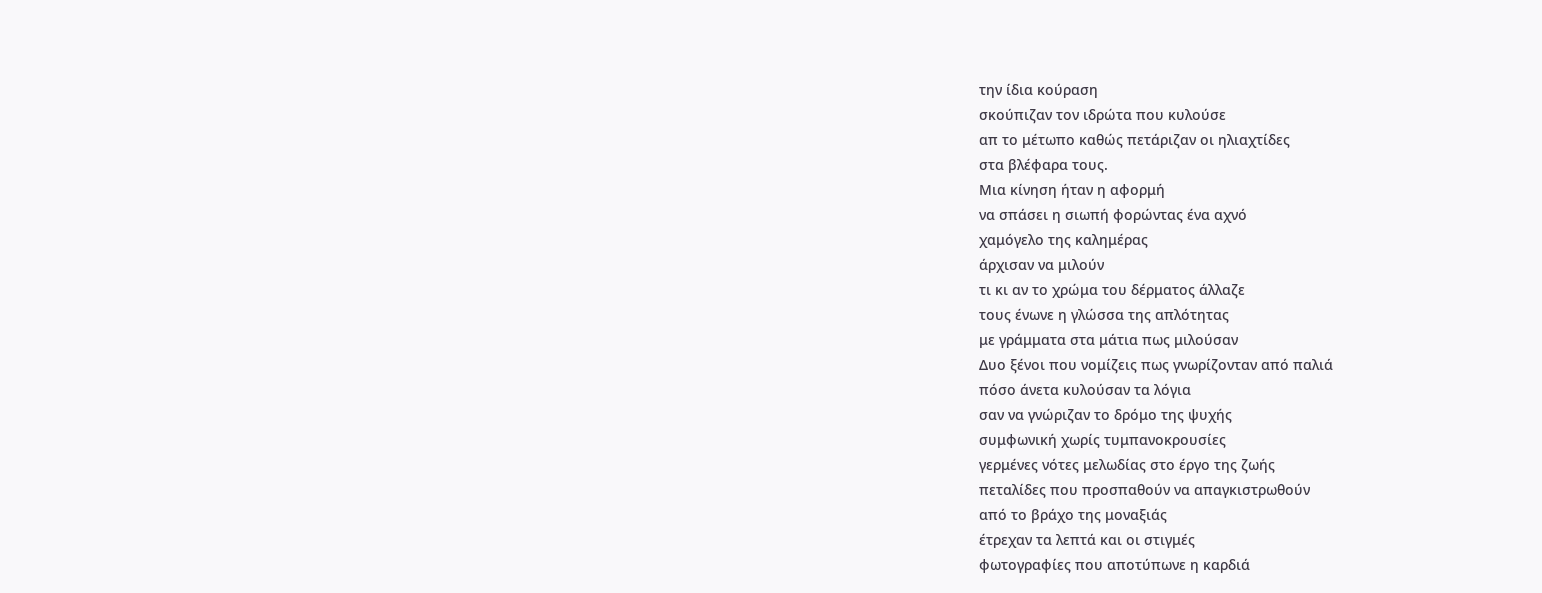την ίδια κούραση
σκούπιζαν τον ιδρώτα που κυλούσε
απ το μέτωπο καθώς πετάριζαν οι ηλιαχτίδες
στα βλέφαρα τους.
Mια κίνηση ήταν η αφορμή
να σπάσει η σιωπή φορώντας ένα αχνό
χαμόγελο της καλημέρας
άρχισαν να μιλούν
τι κι αν το χρώμα του δέρματος άλλαζε
τους ένωνε η γλώσσα της απλότητας
με γράμματα στα μάτια πως μιλούσαν
Δυο ξένοι που νομίζεις πως γνωρίζονταν από παλιά
πόσο άνετα κυλούσαν τα λόγια
σαν να γνώριζαν το δρόμο της ψυχής
συμφωνική χωρίς τυμπανοκρουσίες
γερμένες νότες μελωδίας στο έργο της ζωής
πεταλίδες που προσπαθούν να απαγκιστρωθούν
από το βράχο της μοναξιάς
έτρεχαν τα λεπτά και οι στιγμές
φωτογραφίες που αποτύπωνε η καρδιά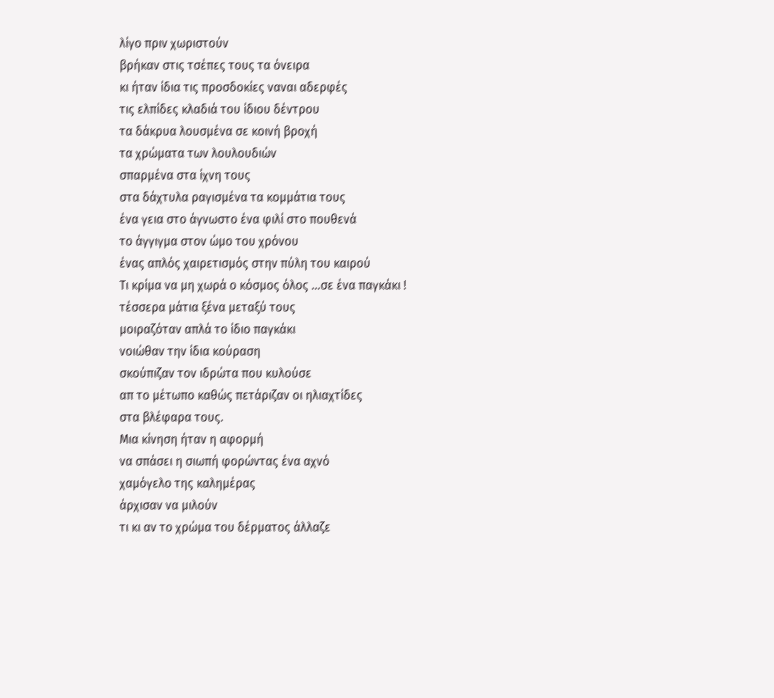λίγο πριν χωριστούν
βρήκαν στις τσέπες τους τα όνειρα
κι ήταν ίδια τις προσδοκίες ναναι αδερφές
τις ελπίδες κλαδιά του ίδιου δέντρου
τα δάκρυα λουσμένα σε κοινή βροχή
τα χρώματα των λουλουδιών
σπαρμένα στα ίχνη τους
στα δάχτυλα ραγισμένα τα κομμάτια τους
ένα γεια στο άγνωστο ένα φιλί στο πουθενά
το άγγιγμα στον ώμο του χρόνου
ένας απλός χαιρετισμός στην πύλη του καιρού
Τι κρίμα να μη χωρά ο κόσμος όλος …σε ένα παγκάκι !
τέσσερα μάτια ξένα μεταξύ τους
μοιραζόταν απλά το ίδιο παγκάκι
νοιώθαν την ίδια κούραση
σκούπιζαν τον ιδρώτα που κυλούσε
απ το μέτωπο καθώς πετάριζαν οι ηλιαχτίδες
στα βλέφαρα τους.
Mια κίνηση ήταν η αφορμή
να σπάσει η σιωπή φορώντας ένα αχνό
χαμόγελο της καλημέρας
άρχισαν να μιλούν
τι κι αν το χρώμα του δέρματος άλλαζε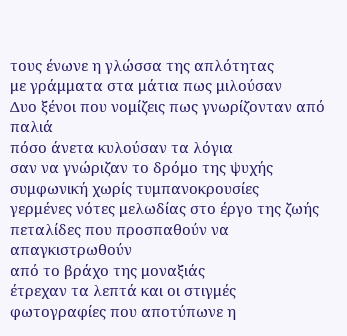τους ένωνε η γλώσσα της απλότητας
με γράμματα στα μάτια πως μιλούσαν
Δυο ξένοι που νομίζεις πως γνωρίζονταν από παλιά
πόσο άνετα κυλούσαν τα λόγια
σαν να γνώριζαν το δρόμο της ψυχής
συμφωνική χωρίς τυμπανοκρουσίες
γερμένες νότες μελωδίας στο έργο της ζωής
πεταλίδες που προσπαθούν να απαγκιστρωθούν
από το βράχο της μοναξιάς
έτρεχαν τα λεπτά και οι στιγμές
φωτογραφίες που αποτύπωνε η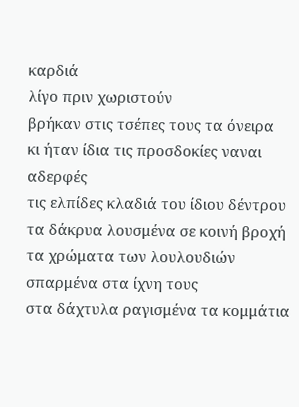καρδιά
λίγο πριν χωριστούν
βρήκαν στις τσέπες τους τα όνειρα
κι ήταν ίδια τις προσδοκίες ναναι αδερφές
τις ελπίδες κλαδιά του ίδιου δέντρου
τα δάκρυα λουσμένα σε κοινή βροχή
τα χρώματα των λουλουδιών
σπαρμένα στα ίχνη τους
στα δάχτυλα ραγισμένα τα κομμάτια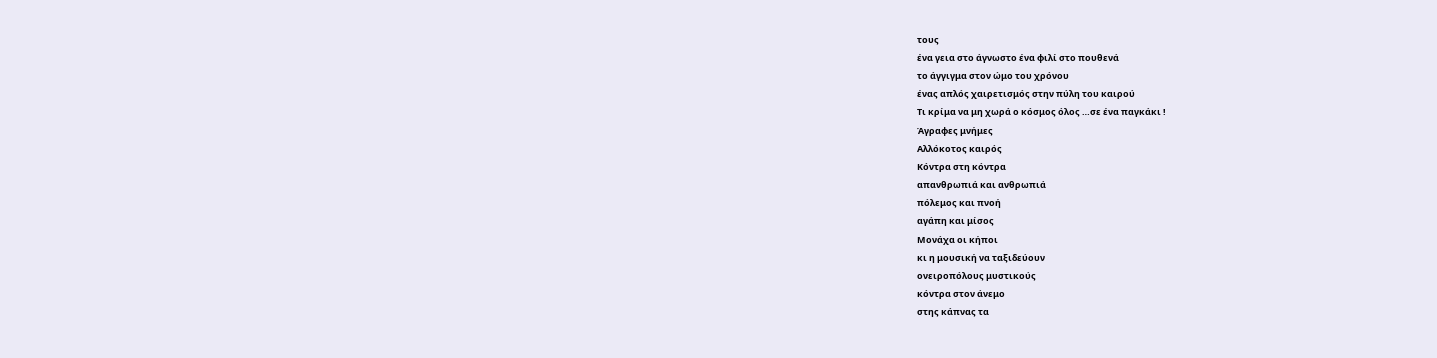τους
ένα γεια στο άγνωστο ένα φιλί στο πουθενά
το άγγιγμα στον ώμο του χρόνου
ένας απλός χαιρετισμός στην πύλη του καιρού
Τι κρίμα να μη χωρά ο κόσμος όλος …σε ένα παγκάκι !
Άγραφες μνήμες
Αλλόκοτος καιρός
Κόντρα στη κόντρα
απανθρωπιά και ανθρωπιά
πόλεμος και πνοή
αγάπη και μίσος
Μονάχα οι κήποι
κι η μουσική να ταξιδεύουν
ονειροπόλους μυστικούς
κόντρα στον άνεμο
στης κάπνας τα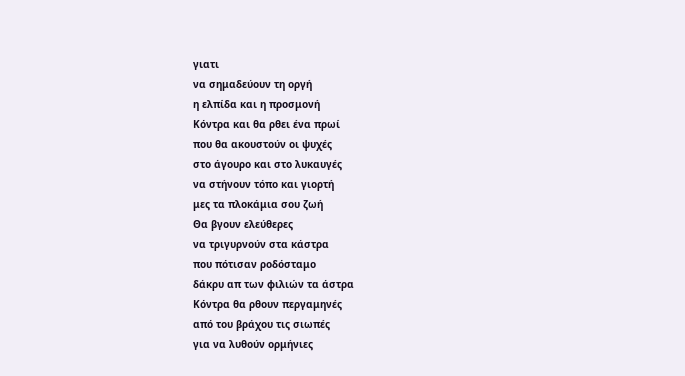γιατι
να σημαδεύουν τη οργή
η ελπίδα και η προσμονή
Κόντρα και θα ρθει ένα πρωί
που θα ακουστούν οι ψυχές
στο άγουρο και στο λυκαυγές
να στήνουν τόπο και γιορτή
μες τα πλοκάμια σου ζωή
Θα βγουν ελεύθερες
να τριγυρνούν στα κάστρα
που πότισαν ροδόσταμο
δάκρυ απ των φιλιών τα άστρα
Κόντρα θα ρθουν περγαμηνές
από του βράχου τις σιωπές
για να λυθούν ορμήνιες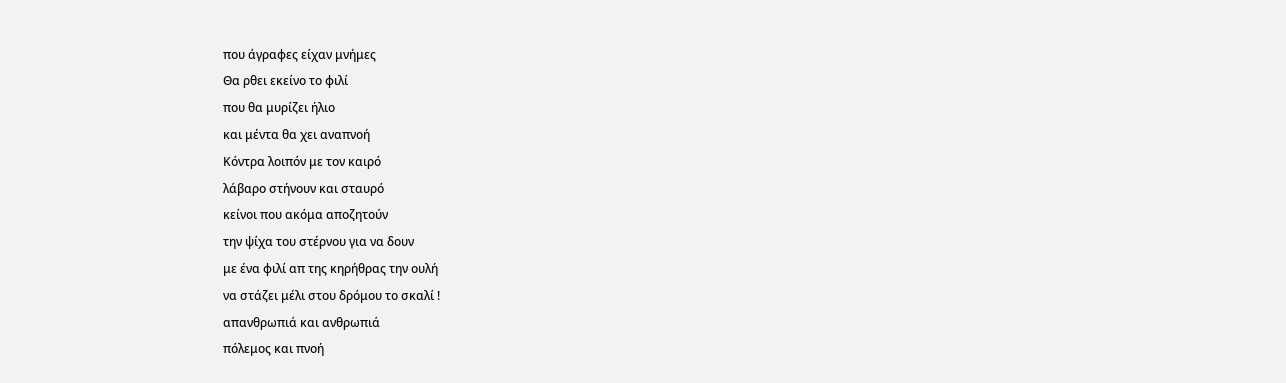που άγραφες είχαν μνήμες
Θα ρθει εκείνο το φιλί
που θα μυρίζει ήλιο
και μέντα θα χει αναπνοή
Κόντρα λοιπόν με τον καιρό
λάβαρο στήνουν και σταυρό
κείνοι που ακόμα αποζητούν
την ψίχα του στέρνου για να δουν
με ένα φιλί απ της κηρήθρας την ουλή
να στάζει μέλι στου δρόμου το σκαλί !
απανθρωπιά και ανθρωπιά
πόλεμος και πνοή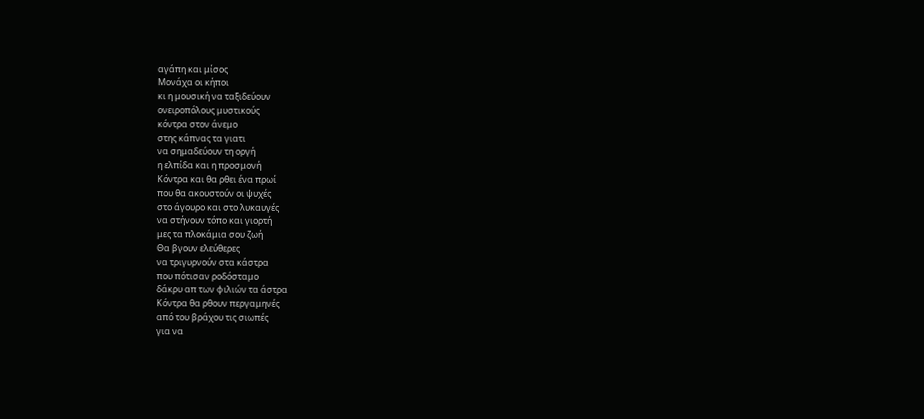αγάπη και μίσος
Μονάχα οι κήποι
κι η μουσική να ταξιδεύουν
ονειροπόλους μυστικούς
κόντρα στον άνεμο
στης κάπνας τα γιατι
να σημαδεύουν τη οργή
η ελπίδα και η προσμονή
Κόντρα και θα ρθει ένα πρωί
που θα ακουστούν οι ψυχές
στο άγουρο και στο λυκαυγές
να στήνουν τόπο και γιορτή
μες τα πλοκάμια σου ζωή
Θα βγουν ελεύθερες
να τριγυρνούν στα κάστρα
που πότισαν ροδόσταμο
δάκρυ απ των φιλιών τα άστρα
Κόντρα θα ρθουν περγαμηνές
από του βράχου τις σιωπές
για να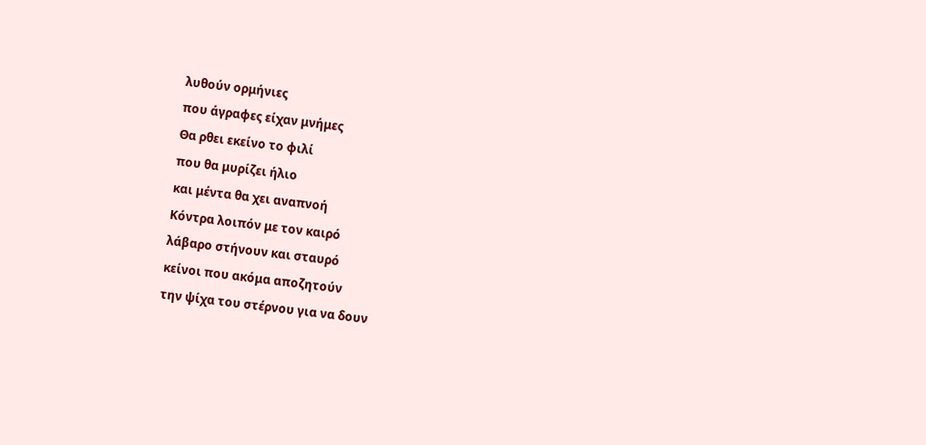λυθούν ορμήνιες
που άγραφες είχαν μνήμες
Θα ρθει εκείνο το φιλί
που θα μυρίζει ήλιο
και μέντα θα χει αναπνοή
Κόντρα λοιπόν με τον καιρό
λάβαρο στήνουν και σταυρό
κείνοι που ακόμα αποζητούν
την ψίχα του στέρνου για να δουν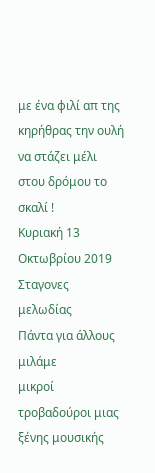με ένα φιλί απ της κηρήθρας την ουλή
να στάζει μέλι στου δρόμου το σκαλί !
Κυριακή 13 Οκτωβρίου 2019
Σταγονες μελωδίας
Πάντα για άλλους μιλάμε
μικροί τροβαδούροι μιας ξένης μουσικής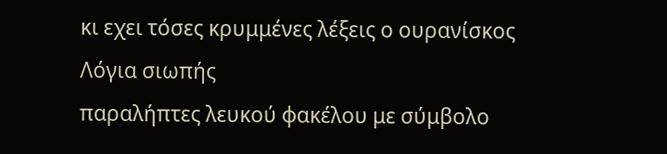κι εχει τόσες κρυμμένες λέξεις ο ουρανίσκος
Λόγια σιωπής
παραλήπτες λευκού φακέλου με σύμβολο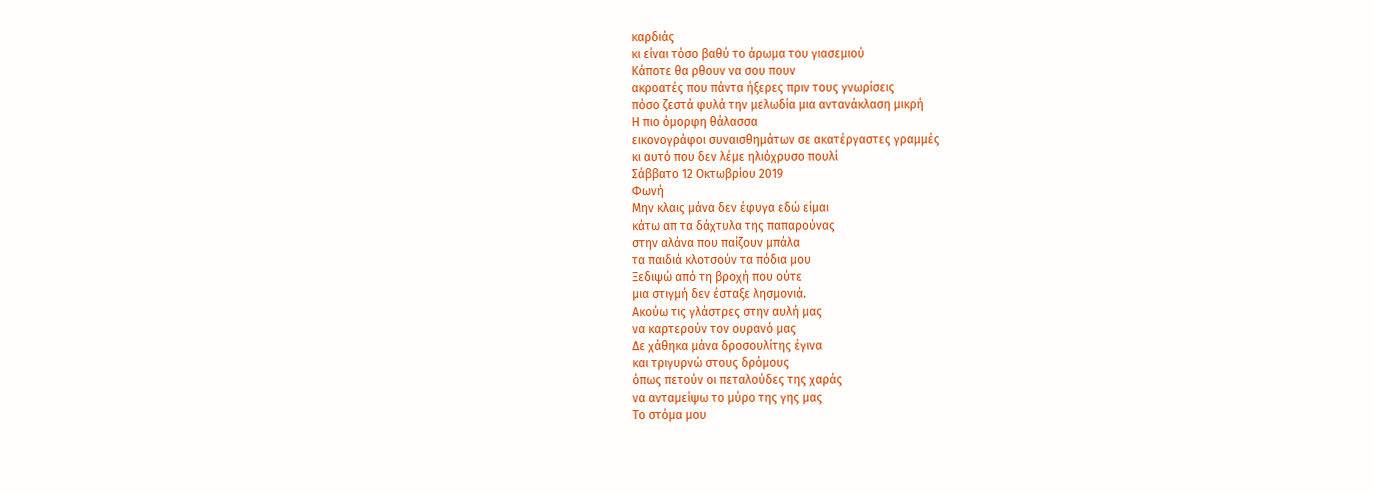καρδιάς
κι είναι τόσο βαθύ το άρωμα του γιασεμιού
Κάποτε θα ρθουν να σου πουν
ακροατές που πάντα ήξερες πριν τους γνωρίσεις
πόσο ζεστά φυλά την μελωδία μια αντανάκλαση μικρή
Η πιο όμορφη θάλασσα
εικονογράφοι συναισθημάτων σε ακατέργαστες γραμμές
κι αυτό που δεν λέμε ηλιόχρυσο πουλί
Σάββατο 12 Οκτωβρίου 2019
Φωνή
Μην κλαις μάνα δεν έφυγα εδώ είμαι
κάτω απ τα δάχτυλα της παπαρούνας
στην αλάνα που παίζουν μπάλα
τα παιδιά κλοτσούν τα πόδια μου
Ξεδιψώ από τη βροχή που ούτε
μια στιγμή δεν έσταξε λησμονιά.
Ακούω τις γλάστρες στην αυλή μας
να καρτερούν τον ουρανό μας
Δε χάθηκα μάνα δροσουλίτης έγινα
και τριγυρνώ στους δρόμους
όπως πετούν οι πεταλούδες της χαράς
να ανταμείψω το μύρο της γης μας
Το στόμα μου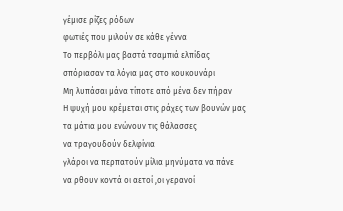γέμισε ρίζες ρόδων
φωτιές που μιλούν σε κάθε γέννα
Το περβόλι μας βαστά τσαμπιά ελπίδας
σπόριασαν τα λόγια μας στο κουκουνάρι
Μη λυπάσαι μάνα τίποτε από μένα δεν πήραν
Η ψυχή μου κρέμεται στις ράχες των βουνών μας
τα μάτια μου ενώνουν τις θάλασσες
να τραγουδούν δελφίνια
γλάροι να περπατούν μίλια μηνύματα να πάνε
να ρθουν κοντά οι αετοί ,οι γερανοί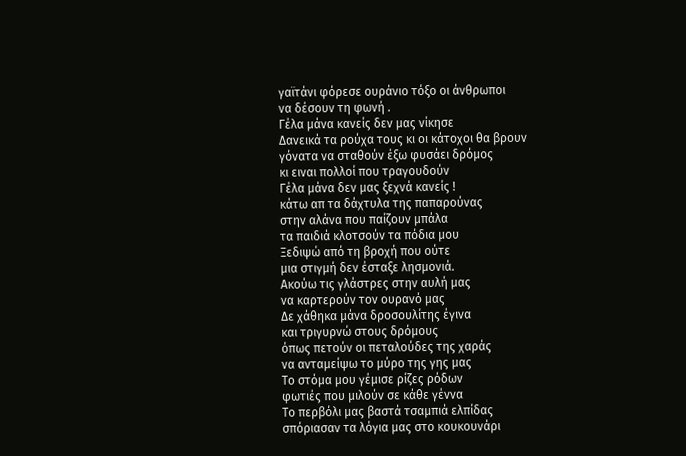γαϊτάνι φόρεσε ουράνιο τόξο οι άνθρωποι
να δέσουν τη φωνή .
Γέλα μάνα κανείς δεν μας νίκησε
Δανεικά τα ρούχα τους κι οι κάτοχοι θα βρουν
γόνατα να σταθούν έξω φυσάει δρόμος
κι ειναι πολλοί που τραγουδούν
Γέλα μάνα δεν μας ξεχνά κανείς !
κάτω απ τα δάχτυλα της παπαρούνας
στην αλάνα που παίζουν μπάλα
τα παιδιά κλοτσούν τα πόδια μου
Ξεδιψώ από τη βροχή που ούτε
μια στιγμή δεν έσταξε λησμονιά.
Ακούω τις γλάστρες στην αυλή μας
να καρτερούν τον ουρανό μας
Δε χάθηκα μάνα δροσουλίτης έγινα
και τριγυρνώ στους δρόμους
όπως πετούν οι πεταλούδες της χαράς
να ανταμείψω το μύρο της γης μας
Το στόμα μου γέμισε ρίζες ρόδων
φωτιές που μιλούν σε κάθε γέννα
Το περβόλι μας βαστά τσαμπιά ελπίδας
σπόριασαν τα λόγια μας στο κουκουνάρι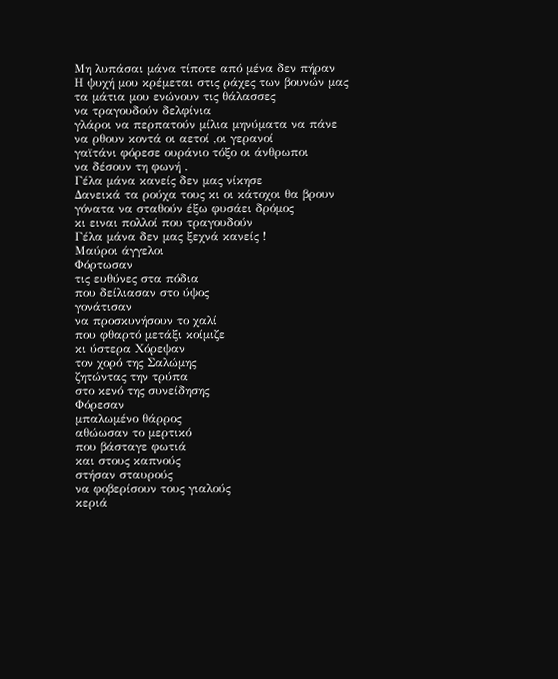Μη λυπάσαι μάνα τίποτε από μένα δεν πήραν
Η ψυχή μου κρέμεται στις ράχες των βουνών μας
τα μάτια μου ενώνουν τις θάλασσες
να τραγουδούν δελφίνια
γλάροι να περπατούν μίλια μηνύματα να πάνε
να ρθουν κοντά οι αετοί ,οι γερανοί
γαϊτάνι φόρεσε ουράνιο τόξο οι άνθρωποι
να δέσουν τη φωνή .
Γέλα μάνα κανείς δεν μας νίκησε
Δανεικά τα ρούχα τους κι οι κάτοχοι θα βρουν
γόνατα να σταθούν έξω φυσάει δρόμος
κι ειναι πολλοί που τραγουδούν
Γέλα μάνα δεν μας ξεχνά κανείς !
Μαύροι άγγελοι
Φόρτωσαν
τις ευθύνες στα πόδια
που δείλιασαν στο ύψος
γονάτισαν
να προσκυνήσουν το χαλί
που φθαρτό μετάξι κοίμιζε
κι ύστερα Χόρεψαν
τον χορό της Σαλώμης
ζητώντας την τρύπα
στο κενό της συνείδησης
Φόρεσαν
μπαλωμένο θάρρος
αθώωσαν το μερτικό
που βάσταγε φωτιά
και στους καπνούς
στήσαν σταυρούς
να φοβερίσουν τους γιαλούς
κεριά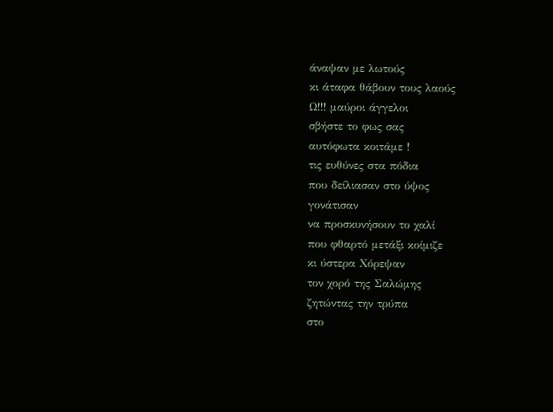άναψαν με λωτούς
κι άταφα θάβουν τους λαούς
Ω!!! μαύροι άγγελοι
σβήστε το φως σας
αυτόφωτα κοιτάμε !
τις ευθύνες στα πόδια
που δείλιασαν στο ύψος
γονάτισαν
να προσκυνήσουν το χαλί
που φθαρτό μετάξι κοίμιζε
κι ύστερα Χόρεψαν
τον χορό της Σαλώμης
ζητώντας την τρύπα
στο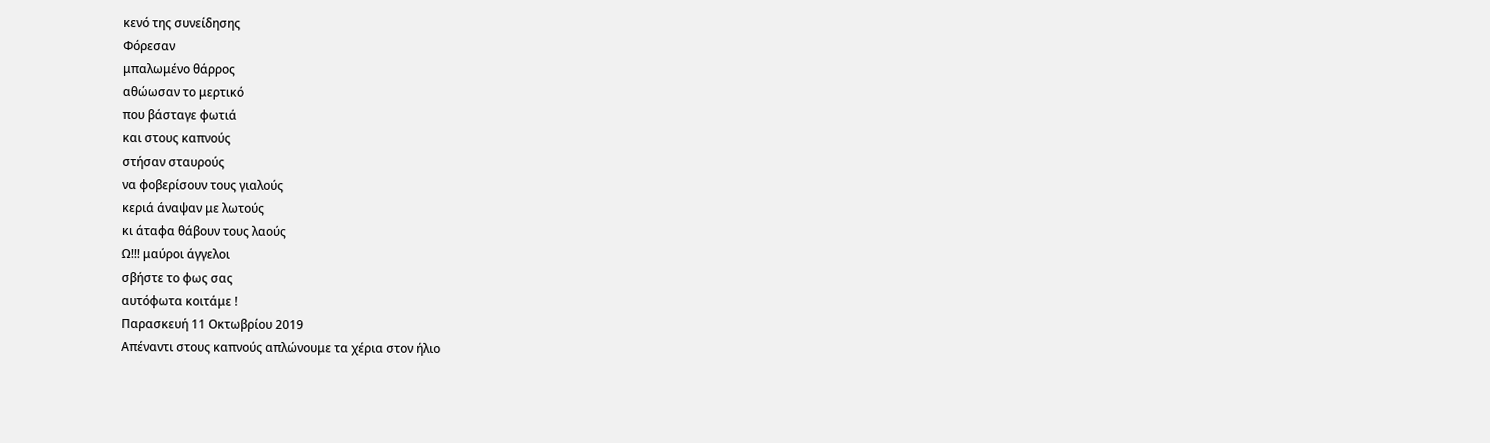κενό της συνείδησης
Φόρεσαν
μπαλωμένο θάρρος
αθώωσαν το μερτικό
που βάσταγε φωτιά
και στους καπνούς
στήσαν σταυρούς
να φοβερίσουν τους γιαλούς
κεριά άναψαν με λωτούς
κι άταφα θάβουν τους λαούς
Ω!!! μαύροι άγγελοι
σβήστε το φως σας
αυτόφωτα κοιτάμε !
Παρασκευή 11 Οκτωβρίου 2019
Απέναντι στους καπνούς απλώνουμε τα χέρια στον ήλιο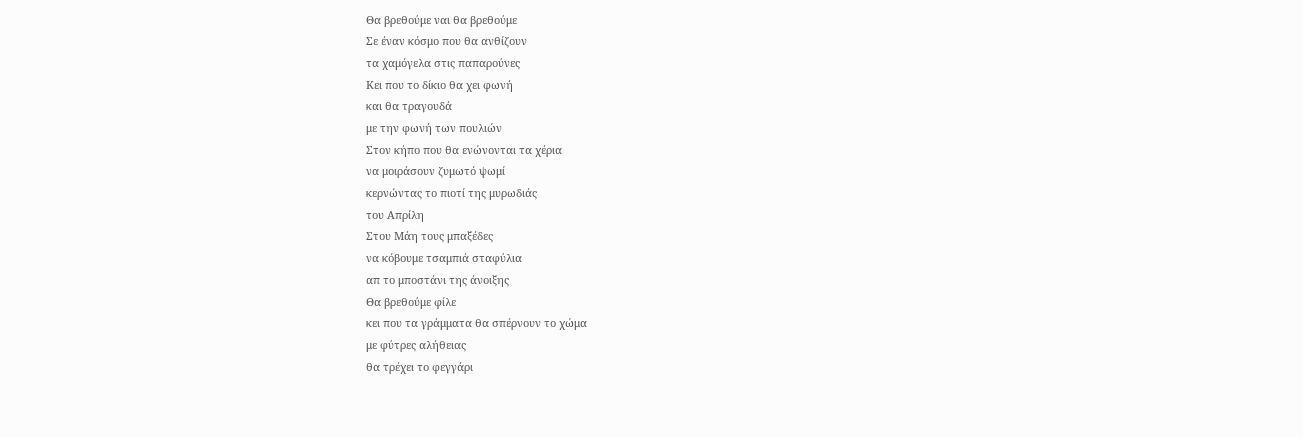Θα βρεθούμε ναι θα βρεθούμε
Σε έναν κόσμο που θα ανθίζουν
τα χαμόγελα στις παπαρούνες
Κει που το δίκιο θα χει φωνή
και θα τραγουδά
με την φωνή των πουλιών
Στον κήπο που θα ενώνονται τα χέρια
να μοιράσουν ζυμωτό ψωμί
κερνώντας το πιοτί της μυρωδιάς
του Απρίλη
Στου Μάη τους μπαξέδες
να κόβουμε τσαμπιά σταφύλια
απ το μποστάνι της άνοιξης
Θα βρεθούμε φίλε
κει που τα γράμματα θα σπέρνουν το χώμα
με φύτρες αλήθειας
θα τρέχει το φεγγάρι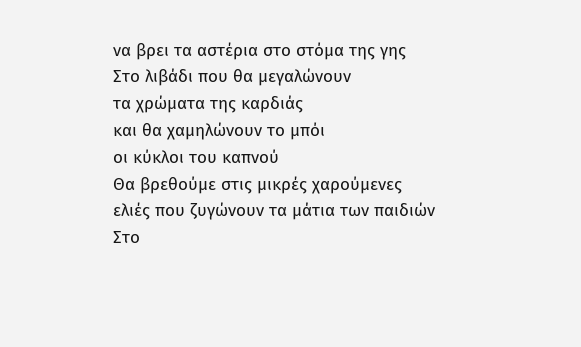να βρει τα αστέρια στο στόμα της γης
Στο λιβάδι που θα μεγαλώνουν
τα χρώματα της καρδιάς
και θα χαμηλώνουν το μπόι
οι κύκλοι του καπνού
Θα βρεθούμε στις μικρές χαρούμενες
ελιές που ζυγώνουν τα μάτια των παιδιών
Στο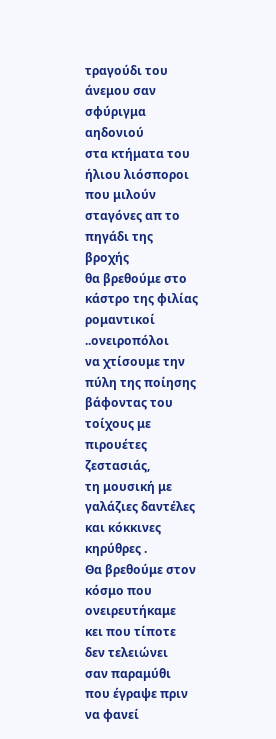τραγούδι του άνεμου σαν σφύριγμα αηδονιού
στα κτήματα του ήλιου λιόσποροι που μιλούν
σταγόνες απ το πηγάδι της βροχής
θα βρεθούμε στο κάστρο της φιλίας
ρομαντικοί ..ονειροπόλοι
να χτίσουμε την πύλη της ποίησης
βάφοντας του τοίχους με πιρουέτες ζεστασιάς,
τη μουσική με γαλάζιες δαντέλες
και κόκκινες κηρύθρες .
Θα βρεθούμε στον κόσμο που ονειρευτήκαμε
κει που τίποτε δεν τελειώνει
σαν παραμύθι που έγραψε πριν να φανεί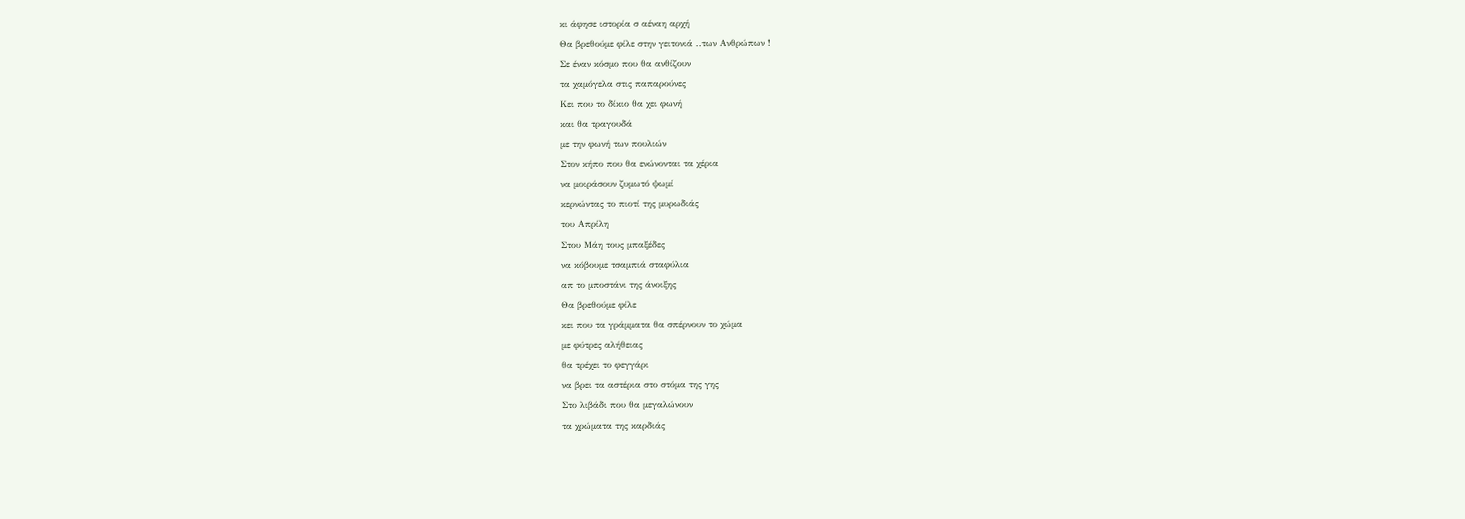κι άφησε ιστορία σ αέναη αρχή
Θα βρεθούμε φίλε στην γειτονιά ..των Ανθρώπων !
Σε έναν κόσμο που θα ανθίζουν
τα χαμόγελα στις παπαρούνες
Κει που το δίκιο θα χει φωνή
και θα τραγουδά
με την φωνή των πουλιών
Στον κήπο που θα ενώνονται τα χέρια
να μοιράσουν ζυμωτό ψωμί
κερνώντας το πιοτί της μυρωδιάς
του Απρίλη
Στου Μάη τους μπαξέδες
να κόβουμε τσαμπιά σταφύλια
απ το μποστάνι της άνοιξης
Θα βρεθούμε φίλε
κει που τα γράμματα θα σπέρνουν το χώμα
με φύτρες αλήθειας
θα τρέχει το φεγγάρι
να βρει τα αστέρια στο στόμα της γης
Στο λιβάδι που θα μεγαλώνουν
τα χρώματα της καρδιάς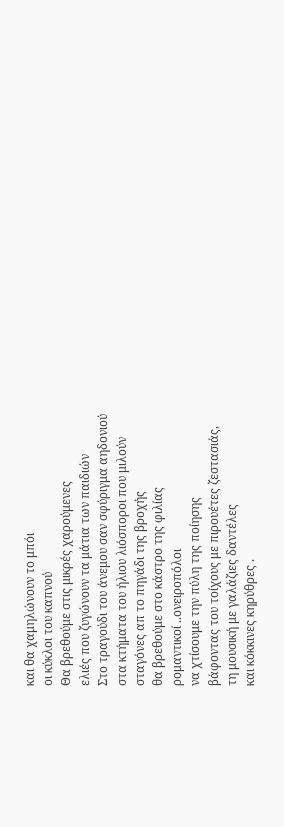και θα χαμηλώνουν το μπόι
οι κύκλοι του καπνού
Θα βρεθούμε στις μικρές χαρούμενες
ελιές που ζυγώνουν τα μάτια των παιδιών
Στο τραγούδι του άνεμου σαν σφύριγμα αηδονιού
στα κτήματα του ήλιου λιόσποροι που μιλούν
σταγόνες απ το πηγάδι της βροχής
θα βρεθούμε στο κάστρο της φιλίας
ρομαντικοί ..ονειροπόλοι
να χτίσουμε την πύλη της ποίησης
βάφοντας του τοίχους με πιρουέτες ζεστασιάς,
τη μουσική με γαλάζιες δαντέλες
και κόκκινες κηρύθρες .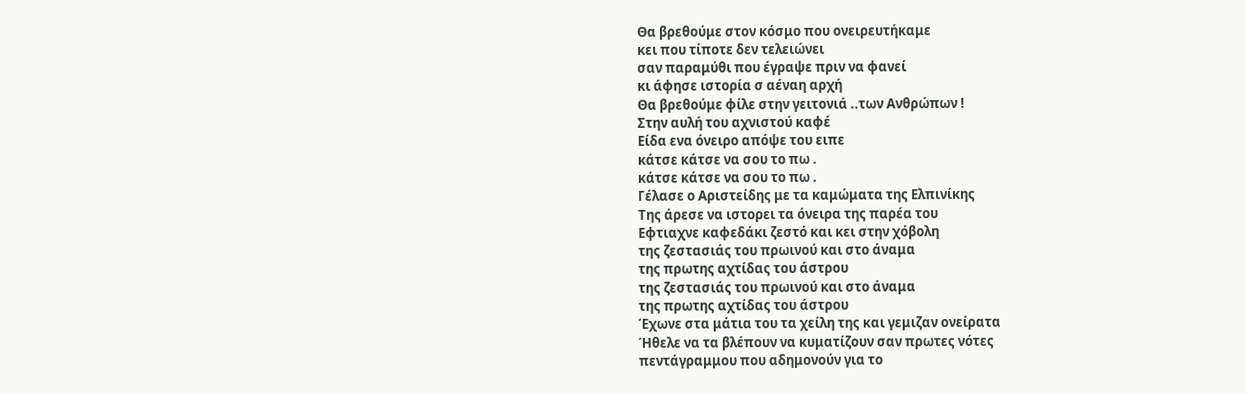Θα βρεθούμε στον κόσμο που ονειρευτήκαμε
κει που τίποτε δεν τελειώνει
σαν παραμύθι που έγραψε πριν να φανεί
κι άφησε ιστορία σ αέναη αρχή
Θα βρεθούμε φίλε στην γειτονιά ..των Ανθρώπων !
Στην αυλή του αχνιστού καφέ
Είδα ενα όνειρο απόψε του ειπε
κάτσε κάτσε να σου το πω .
κάτσε κάτσε να σου το πω .
Γέλασε ο Αριστείδης με τα καμώματα της Ελπινίκης
Της άρεσε να ιστορει τα όνειρα της παρέα του
Εφτιαχνε καφεδάκι ζεστό και κει στην χόβολη
της ζεστασιάς του πρωινού και στο άναμα
της πρωτης αχτίδας του άστρου
της ζεστασιάς του πρωινού και στο άναμα
της πρωτης αχτίδας του άστρου
Έχωνε στα μάτια του τα χείλη της και γεμιζαν ονείρατα
Ήθελε να τα βλέπουν να κυματίζουν σαν πρωτες νότες
πεντάγραμμου που αδημονούν για το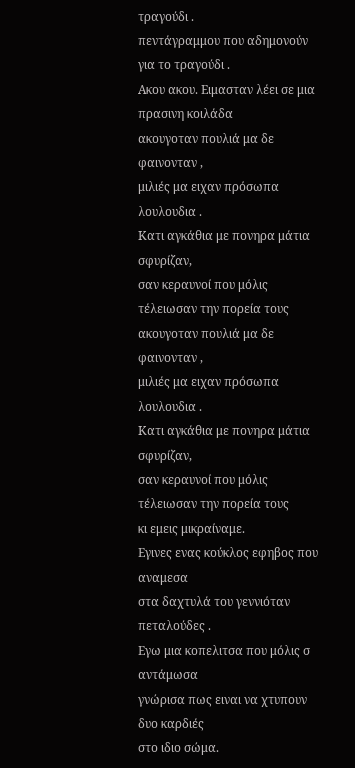τραγούδι .
πεντάγραμμου που αδημονούν για το τραγούδι .
Ακου ακου. Ειμασταν λέει σε μια πρασινη κοιλάδα
ακουγοταν πουλιά μα δε φαινονταν ,
μιλιές μα ειχαν πρόσωπα λουλουδια .
Κατι αγκάθια με πονηρα μάτια σφυρίζαν,
σαν κεραυνοί που μόλις τέλειωσαν την πορεία τους
ακουγοταν πουλιά μα δε φαινονταν ,
μιλιές μα ειχαν πρόσωπα λουλουδια .
Κατι αγκάθια με πονηρα μάτια σφυρίζαν,
σαν κεραυνοί που μόλις τέλειωσαν την πορεία τους
κι εμεις μικραίναμε.
Εγινες ενας κούκλος εφηβος που αναμεσα
στα δαχτυλά του γεννιόταν πεταλούδες .
Εγω μια κοπελιτσα που μόλις σ αντάμωσα
γνώρισα πως ειναι να χτυπουν δυο καρδιές
στο ιδιο σώμα.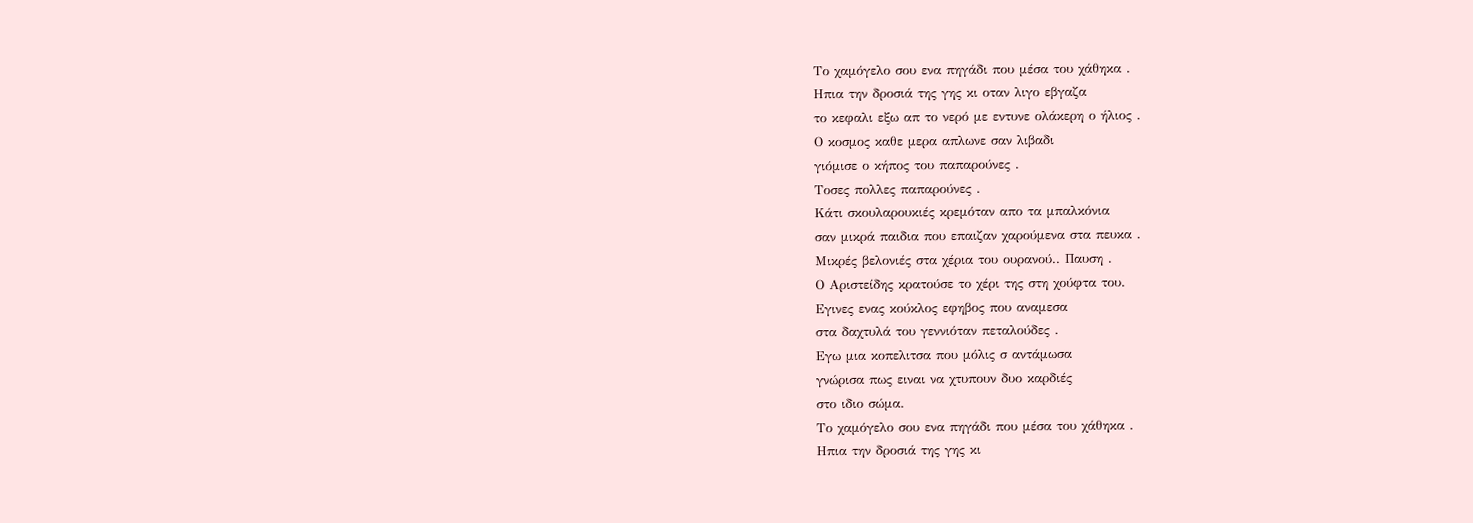Το χαμόγελο σου ενα πηγάδι που μέσα του χάθηκα .
Ηπια την δροσιά της γης κι οταν λιγο εβγαζα
το κεφαλι εξω απ το νερό με εντυνε ολάκερη ο ήλιος .
Ο κοσμος καθε μερα απλωνε σαν λιβαδι
γιόμισε ο κήπος του παπαρούνες .
Τοσες πολλες παπαρούνες .
Κάτι σκουλαρουκιές κρεμόταν απο τα μπαλκόνια
σαν μικρά παιδια που επαιζαν χαρούμενα στα πευκα .
Μικρές βελονιές στα χέρια του ουρανού.. Παυση .
Ο Αριστείδης κρατούσε το χέρι της στη χούφτα του.
Εγινες ενας κούκλος εφηβος που αναμεσα
στα δαχτυλά του γεννιόταν πεταλούδες .
Εγω μια κοπελιτσα που μόλις σ αντάμωσα
γνώρισα πως ειναι να χτυπουν δυο καρδιές
στο ιδιο σώμα.
Το χαμόγελο σου ενα πηγάδι που μέσα του χάθηκα .
Ηπια την δροσιά της γης κι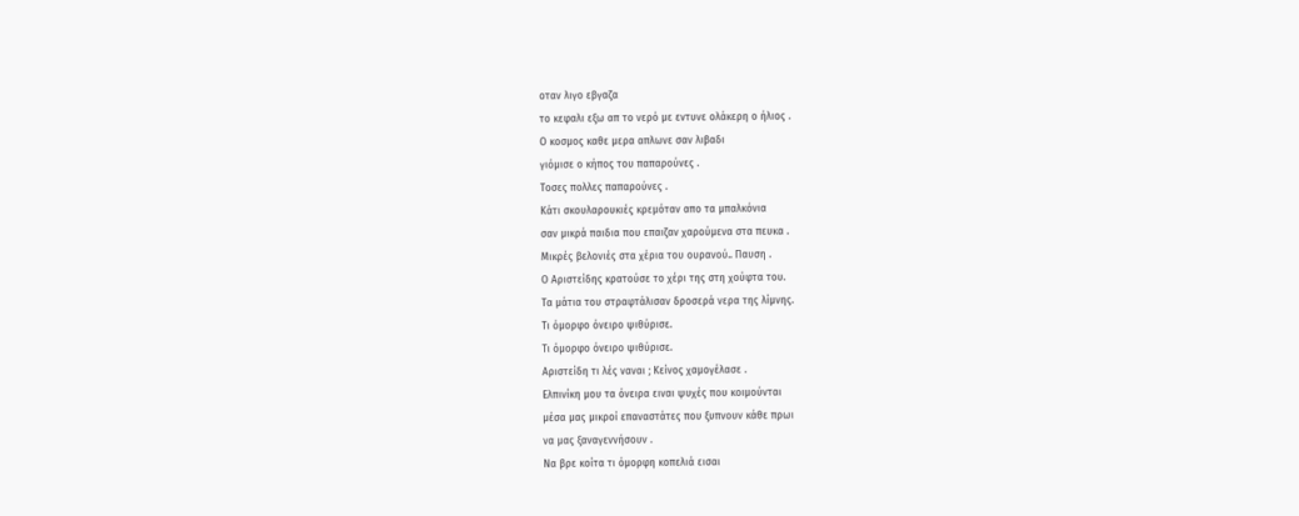οταν λιγο εβγαζα
το κεφαλι εξω απ το νερό με εντυνε ολάκερη ο ήλιος .
Ο κοσμος καθε μερα απλωνε σαν λιβαδι
γιόμισε ο κήπος του παπαρούνες .
Τοσες πολλες παπαρούνες .
Κάτι σκουλαρουκιές κρεμόταν απο τα μπαλκόνια
σαν μικρά παιδια που επαιζαν χαρούμενα στα πευκα .
Μικρές βελονιές στα χέρια του ουρανού.. Παυση .
Ο Αριστείδης κρατούσε το χέρι της στη χούφτα του.
Τα μάτια του στραφτάλισαν δροσερά νερα της λίμνης.
Τι όμορφο όνειρο ψιθύρισε.
Τι όμορφο όνειρο ψιθύρισε.
Αριστείδη τι λές ναναι ; Κείνος χαμογέλασε .
Ελπινίκη μου τα όνειρα ειναι ψυχές που κοιμούνται
μέσα μας μικροί επαναστάτες που ξυπνουν κάθε πρωι
να μας ξαναγεννήσουν .
Να βρε κοίτα τι όμορφη κοπελιά εισαι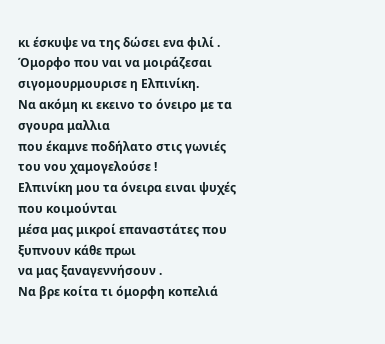κι έσκυψε να της δώσει ενα φιλί .
Όμορφο που ναι να μοιράζεσαι σιγομουρμουρισε η Ελπινίκη.
Να ακόμη κι εκεινο το όνειρο με τα σγουρα μαλλια
που έκαμνε ποδήλατο στις γωνιές του νου χαμογελούσε !
Ελπινίκη μου τα όνειρα ειναι ψυχές που κοιμούνται
μέσα μας μικροί επαναστάτες που ξυπνουν κάθε πρωι
να μας ξαναγεννήσουν .
Να βρε κοίτα τι όμορφη κοπελιά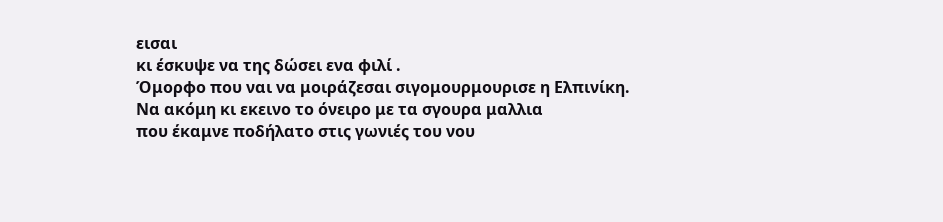εισαι
κι έσκυψε να της δώσει ενα φιλί .
Όμορφο που ναι να μοιράζεσαι σιγομουρμουρισε η Ελπινίκη.
Να ακόμη κι εκεινο το όνειρο με τα σγουρα μαλλια
που έκαμνε ποδήλατο στις γωνιές του νου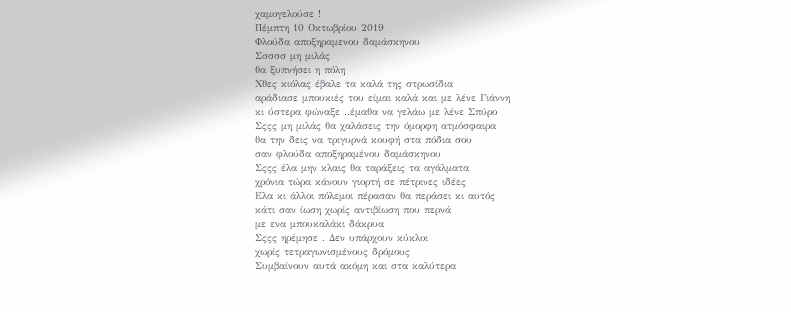χαμογελούσε !
Πέμπτη 10 Οκτωβρίου 2019
Φλούδα αποξηραμενου δαμάσκηνου
Σσσσσ μη μιλάς
θα ξυπνήσει η πόλη
Χθες κιόλας έβαλε τα καλά της στρωσίδια
αράδιασε μπουκιές του είμαι καλά και με λένε Γιάννη
κι ύστερα φώναξε ..έμαθα να γελάω με λένε Σπύρο
Σςςς μη μιλάς θα χαλάσεις την όμορφη ατμόσφαιρα
θα την δεις να τριγυρνά κουφή στα πόδια σου
σαν φλούδα αποξηραμένου δαμάσκηνου
Σςςς έλα μην κλαις θα ταράξεις τα αγάλματα
χρόνια τώρα κάνουν γιορτή σε πέτρινες ιδέες
Ελα κι άλλοι πόλεμοι πέρασαν θα περάσει κι αυτός
κάτι σαν ίωση χωρίς αντιβίωση που περνά
με ενα μπουκαλάκι δάκρυα
Σςςς ηρέμησε . Δεν υπάρχουν κύκλοι
χωρίς τετραγωνισμένους δρόμους
Συμβαίνουν αυτά ακόμη και στα καλύτερα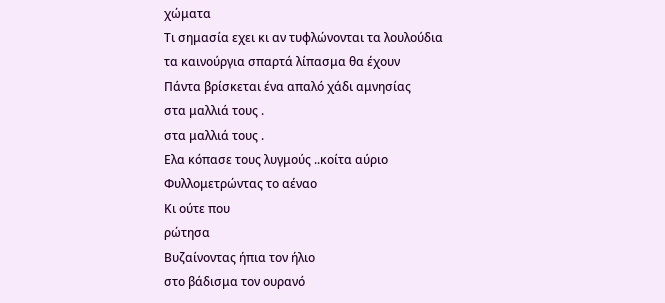χώματα
Τι σημασία εχει κι αν τυφλώνονται τα λουλούδια
τα καινούργια σπαρτά λίπασμα θα έχουν
Πάντα βρίσκεται ένα απαλό χάδι αμνησίας
στα μαλλιά τους .
στα μαλλιά τους .
Ελα κόπασε τους λυγμούς ..κοίτα αύριο
Φυλλομετρώντας το αέναο
Κι ούτε που
ρώτησα
Βυζαίνοντας ήπια τον ήλιο
στο βάδισμα τον ουρανό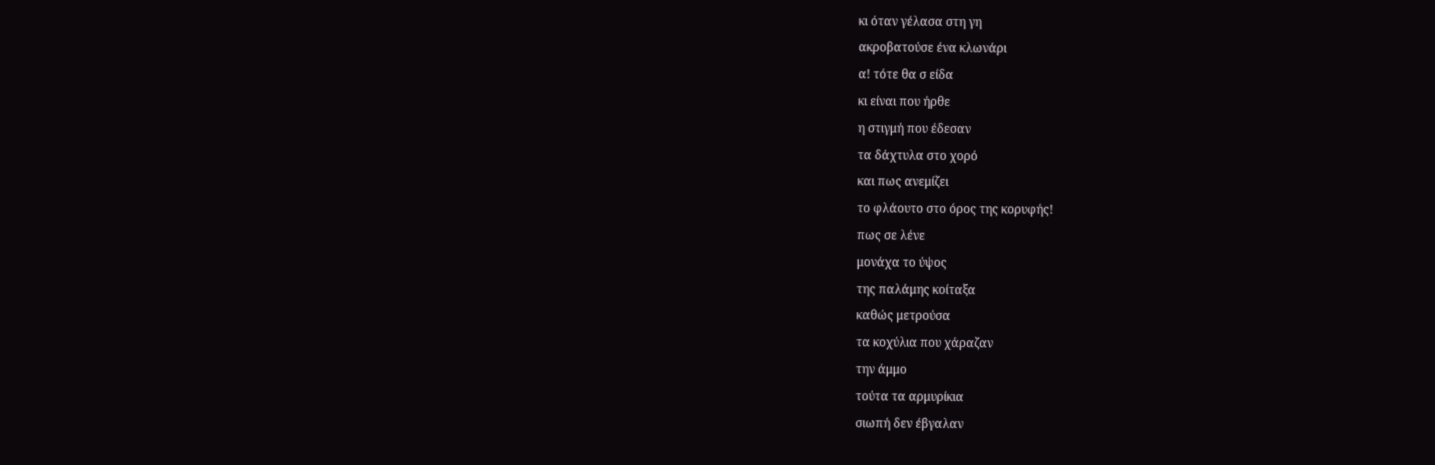κι όταν γέλασα στη γη
ακροβατούσε ένα κλωνάρι
α! τότε θα σ είδα
κι είναι που ήρθε
η στιγμή που έδεσαν
τα δάχτυλα στο χορό
και πως ανεμίζει
το φλάουτο στο όρος της κορυφής!
πως σε λένε
μονάχα το ύψος
της παλάμης κοίταξα
καθώς μετρούσα
τα κοχύλια που χάραζαν
την άμμο
τούτα τα αρμυρίκια
σιωπή δεν έβγαλαν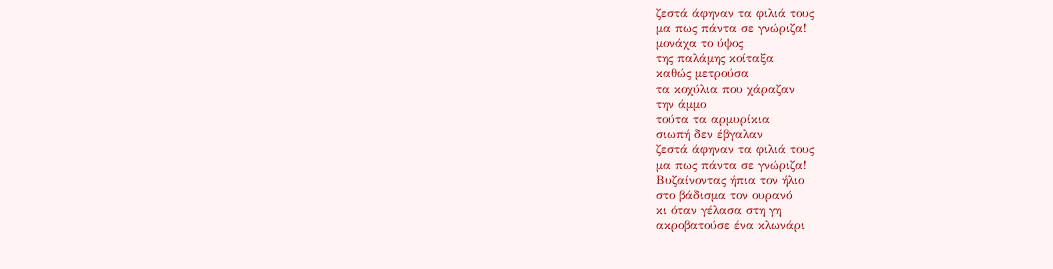ζεστά άφηναν τα φιλιά τους
μα πως πάντα σε γνώριζα!
μονάχα το ύψος
της παλάμης κοίταξα
καθώς μετρούσα
τα κοχύλια που χάραζαν
την άμμο
τούτα τα αρμυρίκια
σιωπή δεν έβγαλαν
ζεστά άφηναν τα φιλιά τους
μα πως πάντα σε γνώριζα!
Βυζαίνοντας ήπια τον ήλιο
στο βάδισμα τον ουρανό
κι όταν γέλασα στη γη
ακροβατούσε ένα κλωνάρι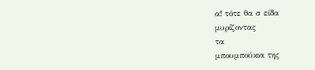α! τότε θα σ είδα
μυρίζοντας
τα
μπουμπούκια της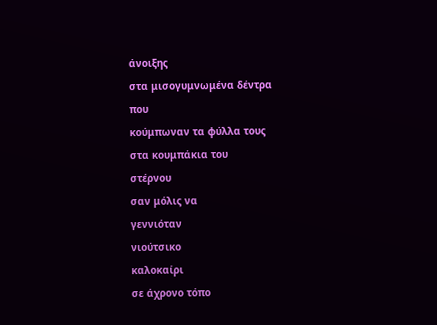άνοιξης
στα μισογυμνωμένα δέντρα
που
κούμπωναν τα φύλλα τους
στα κουμπάκια του
στέρνου
σαν μόλις να
γεννιόταν
νιούτσικο
καλοκαίρι
σε άχρονο τόπο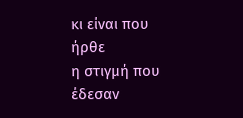κι είναι που ήρθε
η στιγμή που έδεσαν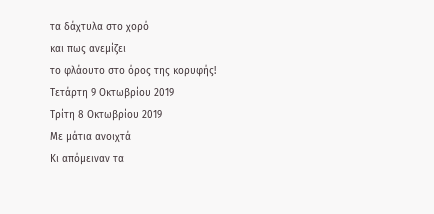τα δάχτυλα στο χορό
και πως ανεμίζει
το φλάουτο στο όρος της κορυφής!
Τετάρτη 9 Οκτωβρίου 2019
Τρίτη 8 Οκτωβρίου 2019
Με μάτια ανοιχτά
Κι απόμειναν τα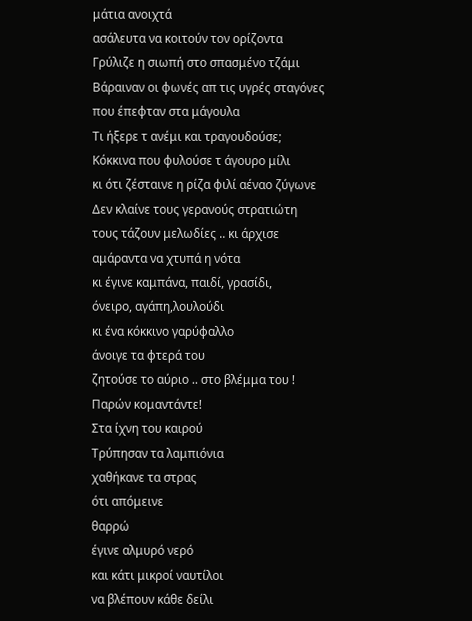μάτια ανοιχτά
ασάλευτα να κοιτούν τον ορίζοντα
Γρύλιζε η σιωπή στο σπασμένο τζάμι
Βάραιναν οι φωνές απ τις υγρές σταγόνες
που έπεφταν στα μάγουλα
Τι ήξερε τ ανέμι και τραγουδούσε;
Κόκκινα που φυλούσε τ άγουρο μίλι
κι ότι ζέσταινε η ρίζα φιλί αέναο ζύγωνε
Δεν κλαίνε τους γερανούς στρατιώτη
τους τάζουν μελωδίες .. κι άρχισε
αμάραντα να χτυπά η νότα
κι έγινε καμπάνα, παιδί, γρασίδι,
όνειρο, αγάπη,λουλούδι
κι ένα κόκκινο γαρύφαλλο
άνοιγε τα φτερά του
ζητούσε το αύριο .. στο βλέμμα του !
Παρών κομαντάντε!
Στα ίχνη του καιρού
Τρύπησαν τα λαμπιόνια
χαθήκανε τα στρας
ότι απόμεινε
θαρρώ
έγινε αλμυρό νερό
και κάτι μικροί ναυτίλοι
να βλέπουν κάθε δείλι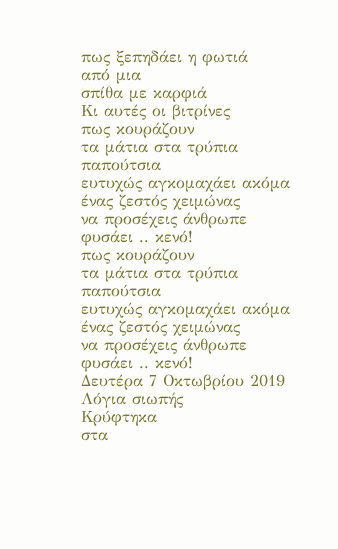πως ξεπηδάει η φωτιά
από μια
σπίθα με καρφιά
Κι αυτές οι βιτρίνες
πως κουράζουν
τα μάτια στα τρύπια
παπούτσια
ευτυχώς αγκομαχάει ακόμα
ένας ζεστός χειμώνας
να προσέχεις άνθρωπε
φυσάει .. κενό!
πως κουράζουν
τα μάτια στα τρύπια
παπούτσια
ευτυχώς αγκομαχάει ακόμα
ένας ζεστός χειμώνας
να προσέχεις άνθρωπε
φυσάει .. κενό!
Δευτέρα 7 Οκτωβρίου 2019
Λόγια σιωπής
Κρύφτηκα
στα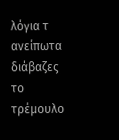λόγια τ ανείπωτα
διάβαζες
το τρέμουλο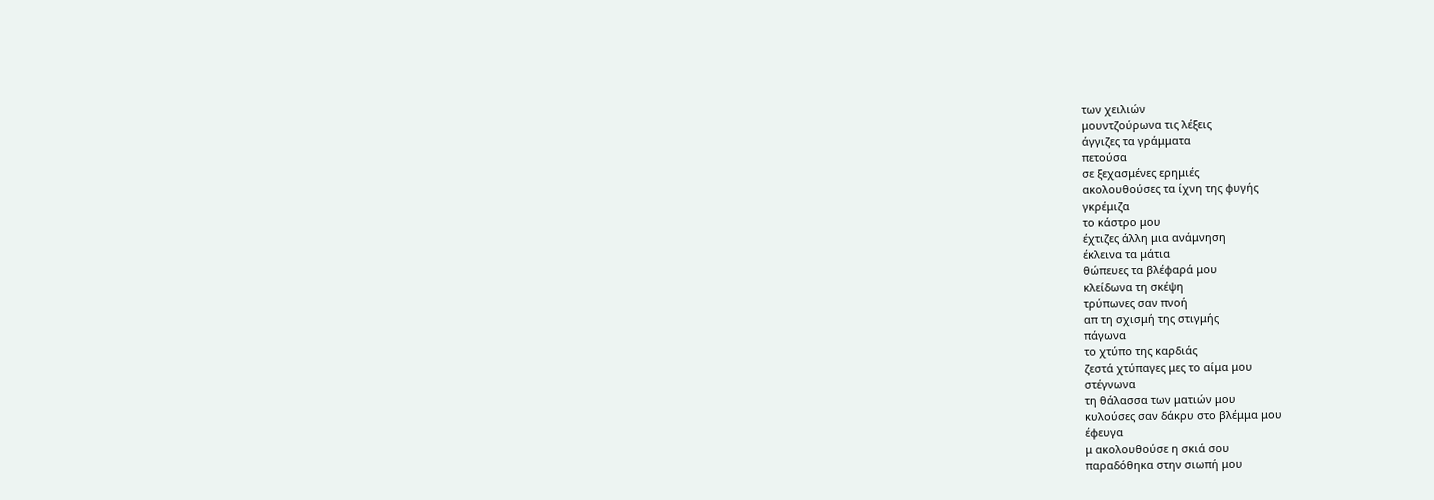των χειλιών
μουντζούρωνα τις λέξεις
άγγιζες τα γράμματα
πετούσα
σε ξεχασμένες ερημιές
ακολουθούσες τα ίχνη της φυγής
γκρέμιζα
το κάστρο μου
έχτιζες άλλη μια ανάμνηση
έκλεινα τα μάτια
θώπευες τα βλέφαρά μου
κλείδωνα τη σκέψη
τρύπωνες σαν πνοή
απ τη σχισμή της στιγμής
πάγωνα
το χτύπο της καρδιάς
ζεστά χτύπαγες μες το αίμα μου
στέγνωνα
τη θάλασσα των ματιών μου
κυλούσες σαν δάκρυ στο βλέμμα μου
έφευγα
μ ακολουθούσε η σκιά σου
παραδόθηκα στην σιωπή μου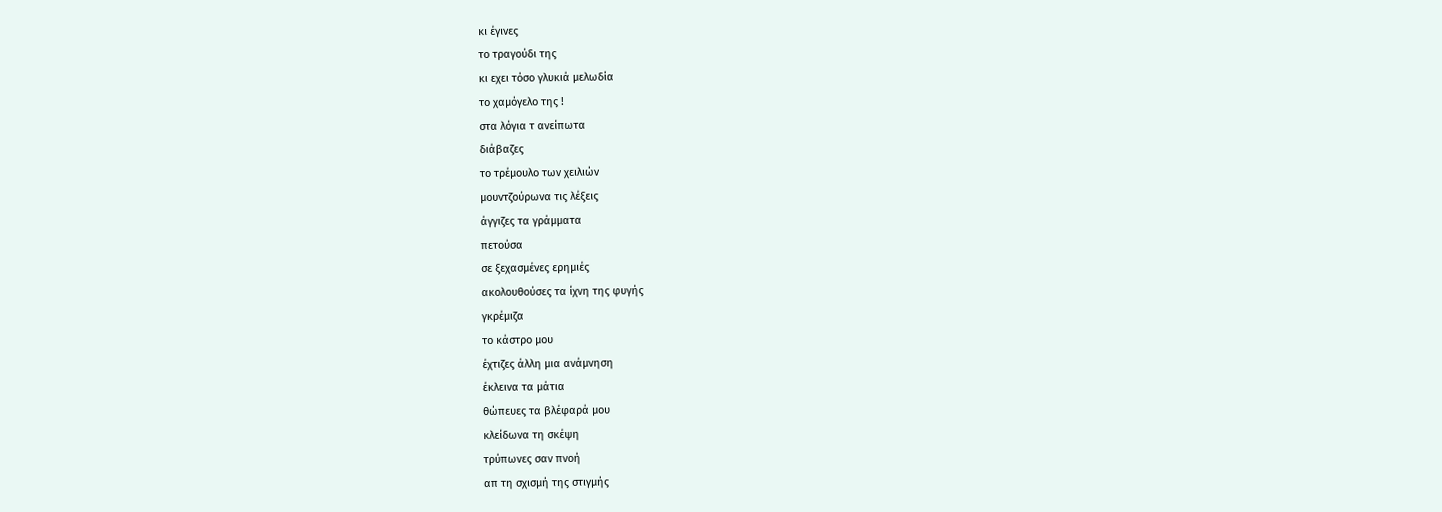κι έγινες
το τραγούδι της
κι εχει τόσο γλυκιά μελωδία
το χαμόγελο της !
στα λόγια τ ανείπωτα
διάβαζες
το τρέμουλο των χειλιών
μουντζούρωνα τις λέξεις
άγγιζες τα γράμματα
πετούσα
σε ξεχασμένες ερημιές
ακολουθούσες τα ίχνη της φυγής
γκρέμιζα
το κάστρο μου
έχτιζες άλλη μια ανάμνηση
έκλεινα τα μάτια
θώπευες τα βλέφαρά μου
κλείδωνα τη σκέψη
τρύπωνες σαν πνοή
απ τη σχισμή της στιγμής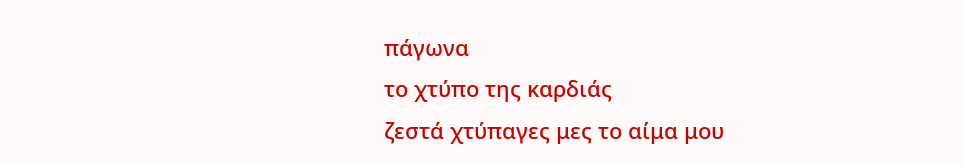πάγωνα
το χτύπο της καρδιάς
ζεστά χτύπαγες μες το αίμα μου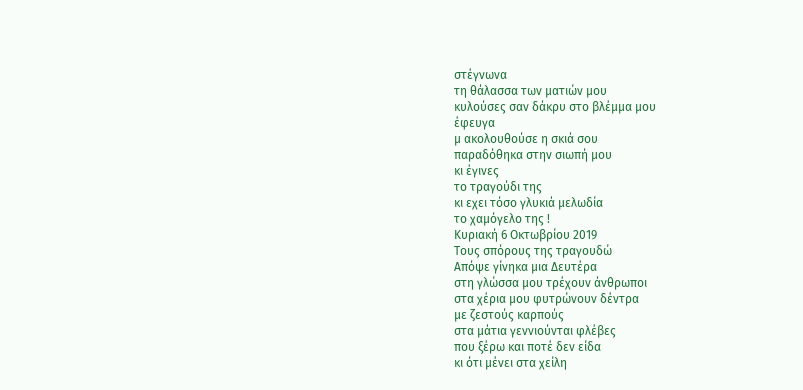στέγνωνα
τη θάλασσα των ματιών μου
κυλούσες σαν δάκρυ στο βλέμμα μου
έφευγα
μ ακολουθούσε η σκιά σου
παραδόθηκα στην σιωπή μου
κι έγινες
το τραγούδι της
κι εχει τόσο γλυκιά μελωδία
το χαμόγελο της !
Κυριακή 6 Οκτωβρίου 2019
Τους σπόρους της τραγουδώ
Απόψε γίνηκα μια Δευτέρα
στη γλώσσα μου τρέχουν άνθρωποι
στα χέρια μου φυτρώνουν δέντρα
με ζεστούς καρπούς
στα μάτια γεννιούνται φλέβες
που ξέρω και ποτέ δεν είδα
κι ότι μένει στα χείλη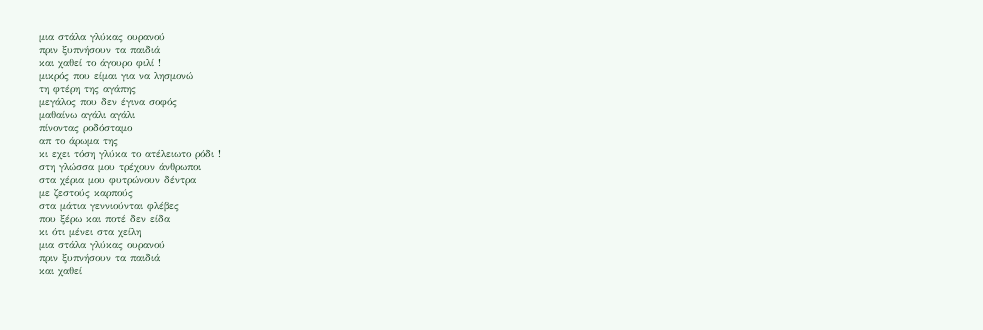μια στάλα γλύκας ουρανού
πριν ξυπνήσουν τα παιδιά
και χαθεί το άγουρο φιλί !
μικρός που είμαι για να λησμονώ
τη φτέρη της αγάπης
μεγάλος που δεν έγινα σοφός
μαθαίνω αγάλι αγάλι
πίνοντας ροδόσταμο
απ το άρωμα της
κι εχει τόση γλύκα το ατέλειωτο ρόδι !
στη γλώσσα μου τρέχουν άνθρωποι
στα χέρια μου φυτρώνουν δέντρα
με ζεστούς καρπούς
στα μάτια γεννιούνται φλέβες
που ξέρω και ποτέ δεν είδα
κι ότι μένει στα χείλη
μια στάλα γλύκας ουρανού
πριν ξυπνήσουν τα παιδιά
και χαθεί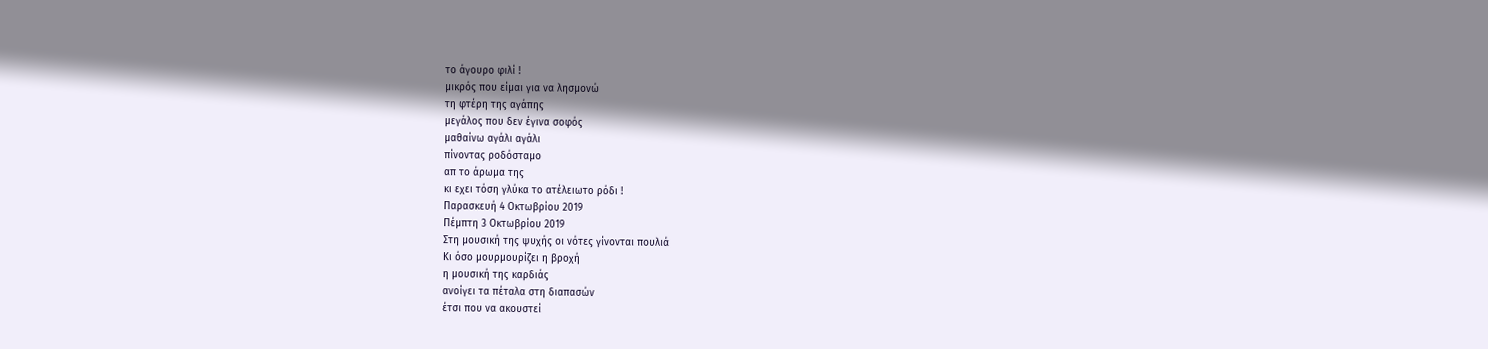το άγουρο φιλί !
μικρός που είμαι για να λησμονώ
τη φτέρη της αγάπης
μεγάλος που δεν έγινα σοφός
μαθαίνω αγάλι αγάλι
πίνοντας ροδόσταμο
απ το άρωμα της
κι εχει τόση γλύκα το ατέλειωτο ρόδι !
Παρασκευή 4 Οκτωβρίου 2019
Πέμπτη 3 Οκτωβρίου 2019
Στη μουσική της ψυχής οι νότες γίνονται πουλιά
Κι όσο μουρμουρίζει η βροχή
η μουσική της καρδιάς
ανοίγει τα πέταλα στη διαπασών
έτσι που να ακουστεί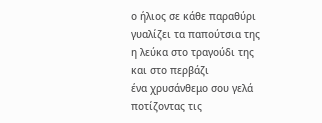ο ήλιος σε κάθε παραθύρι
γυαλίζει τα παπούτσια της
η λεύκα στο τραγούδι της
και στο περβάζι
ένα χρυσάνθεμο σου γελά
ποτίζοντας τις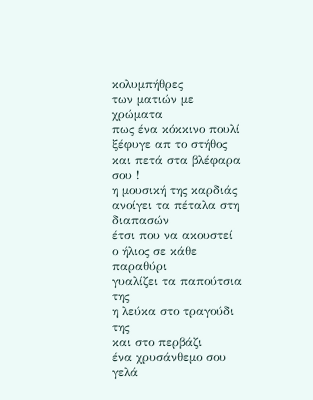κολυμπήθρες
των ματιών με χρώματα
πως ένα κόκκινο πουλί
ξέφυγε απ το στήθος
και πετά στα βλέφαρα σου !
η μουσική της καρδιάς
ανοίγει τα πέταλα στη διαπασών
έτσι που να ακουστεί
ο ήλιος σε κάθε παραθύρι
γυαλίζει τα παπούτσια της
η λεύκα στο τραγούδι της
και στο περβάζι
ένα χρυσάνθεμο σου γελά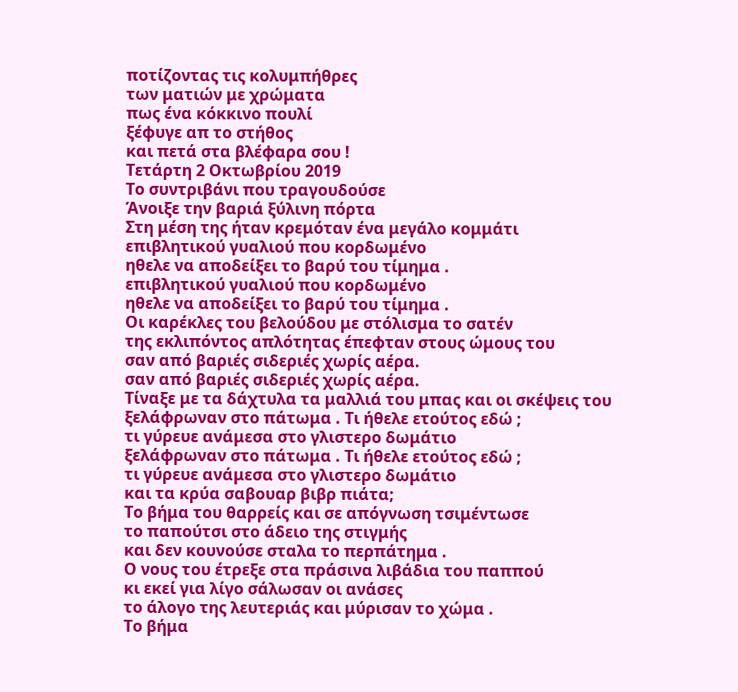ποτίζοντας τις κολυμπήθρες
των ματιών με χρώματα
πως ένα κόκκινο πουλί
ξέφυγε απ το στήθος
και πετά στα βλέφαρα σου !
Τετάρτη 2 Οκτωβρίου 2019
Το συντριβάνι που τραγουδούσε
Άνοιξε την βαριά ξύλινη πόρτα
Στη μέση της ήταν κρεμόταν ένα μεγάλο κομμάτι
επιβλητικού γυαλιού που κορδωμένο
ηθελε να αποδείξει το βαρύ του τίμημα .
επιβλητικού γυαλιού που κορδωμένο
ηθελε να αποδείξει το βαρύ του τίμημα .
Οι καρέκλες του βελούδου με στόλισμα το σατέν
της εκλιπόντος απλότητας έπεφταν στους ώμους του
σαν από βαριές σιδεριές χωρίς αέρα.
σαν από βαριές σιδεριές χωρίς αέρα.
Τίναξε με τα δάχτυλα τα μαλλιά του μπας και οι σκέψεις του
ξελάφρωναν στο πάτωμα . Τι ήθελε ετούτος εδώ ;
τι γύρευε ανάμεσα στο γλιστερο δωμάτιο
ξελάφρωναν στο πάτωμα . Τι ήθελε ετούτος εδώ ;
τι γύρευε ανάμεσα στο γλιστερο δωμάτιο
και τα κρύα σαβουαρ βιβρ πιάτα;
Το βήμα του θαρρείς και σε απόγνωση τσιμέντωσε
το παπούτσι στο άδειο της στιγμής
και δεν κουνούσε σταλα το περπάτημα .
Ο νους του έτρεξε στα πράσινα λιβάδια του παππού
κι εκεί για λίγο σάλωσαν οι ανάσες
το άλογο της λευτεριάς και μύρισαν το χώμα .
Το βήμα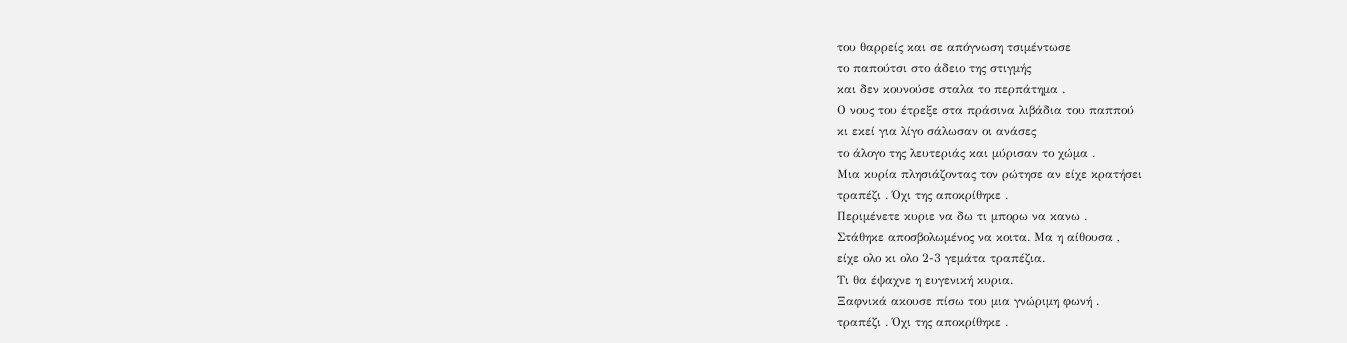του θαρρείς και σε απόγνωση τσιμέντωσε
το παπούτσι στο άδειο της στιγμής
και δεν κουνούσε σταλα το περπάτημα .
Ο νους του έτρεξε στα πράσινα λιβάδια του παππού
κι εκεί για λίγο σάλωσαν οι ανάσες
το άλογο της λευτεριάς και μύρισαν το χώμα .
Μια κυρία πλησιάζοντας τον ρώτησε αν είχε κρατήσει
τραπέζι . Όχι της αποκρίθηκε .
Περιμένετε κυριε να δω τι μπορω να κανω .
Στάθηκε αποσβολωμένος να κοιτα. Μα η αίθουσα ,
είχε ολο κι ολο 2-3 γεμάτα τραπέζια.
Τι θα έψαχνε η ευγενική κυρια.
Ξαφνικά ακουσε πίσω του μια γνώριμη φωνή .
τραπέζι . Όχι της αποκρίθηκε .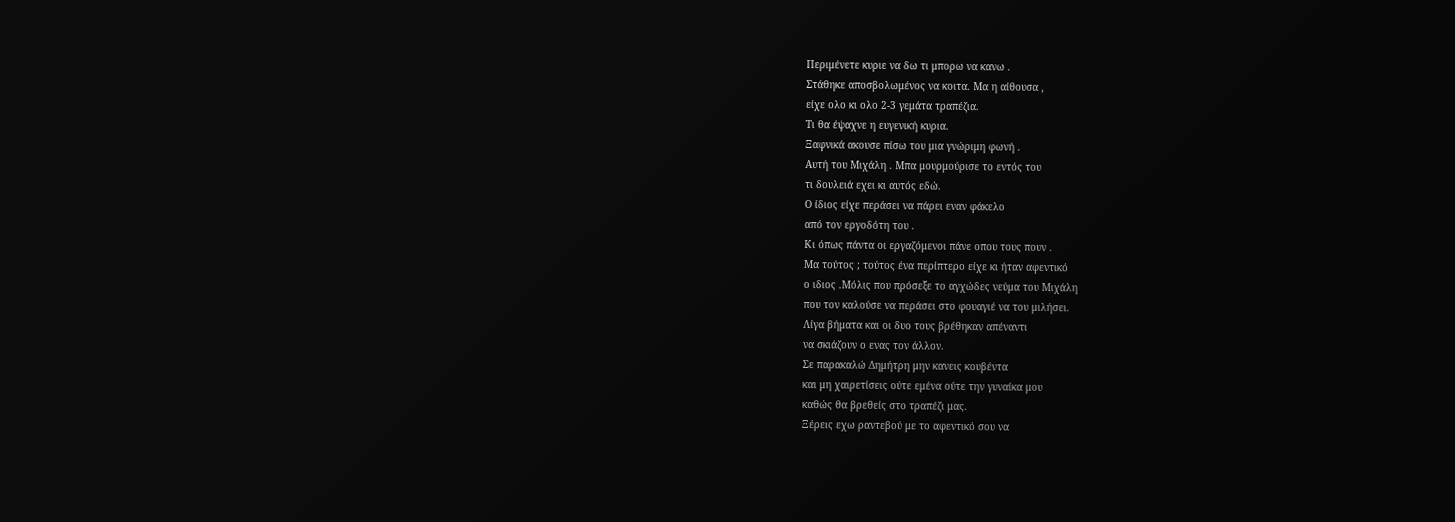Περιμένετε κυριε να δω τι μπορω να κανω .
Στάθηκε αποσβολωμένος να κοιτα. Μα η αίθουσα ,
είχε ολο κι ολο 2-3 γεμάτα τραπέζια.
Τι θα έψαχνε η ευγενική κυρια.
Ξαφνικά ακουσε πίσω του μια γνώριμη φωνή .
Αυτή του Μιχάλη . Μπα μουρμούρισε το εντός του
τι δουλειά εχει κι αυτός εδώ.
Ο ίδιος είχε περάσει να πάρει εναν φάκελο
από τον εργοδότη του .
Κι όπως πάντα οι εργαζόμενοι πάνε οπου τους πουν .
Μα τούτος ; τούτος ένα περίπτερο είχε κι ήταν αφεντικό
ο ιδιος .Μόλις που πρόσεξε το αγχώδες νεύμα του Μιχάλη
που τον καλούσε να περάσει στο φουαγιέ να του μιλήσει.
Λίγα βήματα και οι δυο τους βρέθηκαν απέναντι
να σκιάζουν ο ενας τον άλλον.
Σε παρακαλώ Δημήτρη μην κανεις κουβέντα
και μη χαιρετίσεις ούτε εμένα ούτε την γυναίκα μου
καθώς θα βρεθείς στο τραπέζι μας.
Ξέρεις εχω ραντεβού με το αφεντικό σου να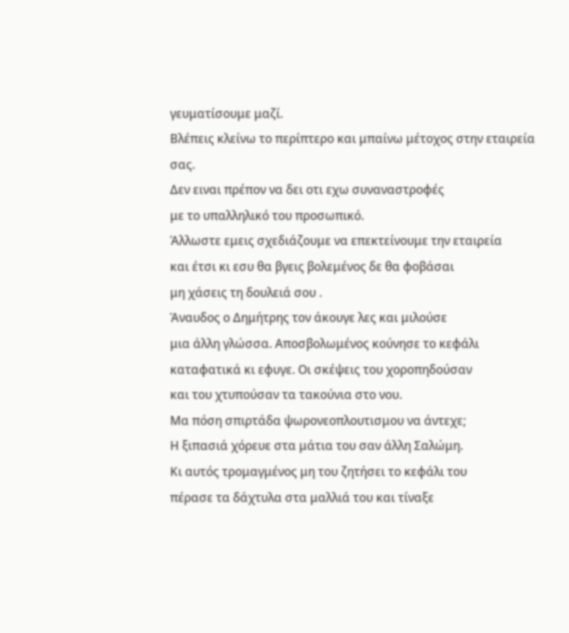γευματίσουμε μαζί.
Βλέπεις κλείνω το περίπτερο και μπαίνω μέτοχος στην εταιρεία σας.
Δεν ειναι πρέπον να δει οτι εχω συναναστροφές
με το υπαλληλικό του προσωπικό.
Άλλωστε εμεις σχεδιάζουμε να επεκτείνουμε την εταιρεία
και έτσι κι εσυ θα βγεις βολεμένος δε θα φοβάσαι
μη χάσεις τη δουλειά σου .
Άναυδος ο Δημήτρης τον άκουγε λες και μιλούσε
μια άλλη γλώσσα. Αποσβολωμένος κούνησε το κεφάλι
καταφατικά κι εφυγε. Οι σκέψεις του χοροπηδούσαν
και του χτυπούσαν τα τακούνια στο νου.
Μα πόση σπιρτάδα ψωρονεοπλουτισμου να άντεχε;
Η ξιπασιά χόρευε στα μάτια του σαν άλλη Σαλώμη.
Κι αυτός τρομαγμένος μη του ζητήσει το κεφάλι του
πέρασε τα δάχτυλα στα μαλλιά του και τίναξε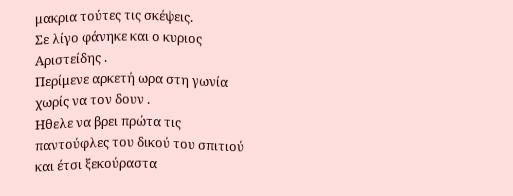μακρια τούτες τις σκέψεις.
Σε λίγο φάνηκε και ο κυριος Αριστείδης .
Περίμενε αρκετή ωρα στη γωνία χωρίς να τον δουν .
Ηθελε να βρει πρώτα τις παντούφλες του δικού του σπιτιού
και έτσι ξεκούραστα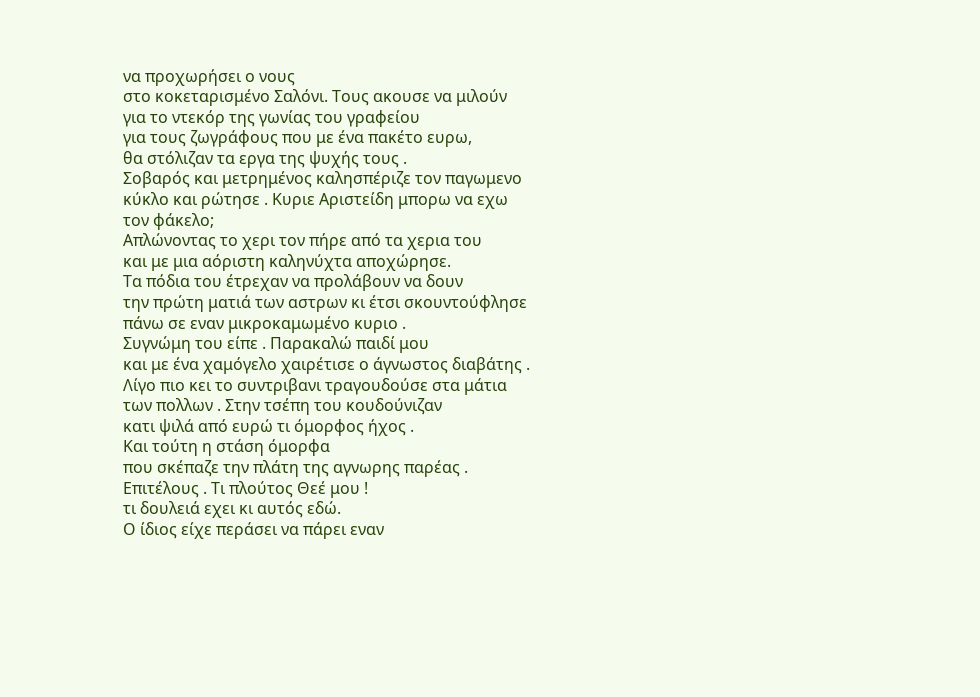να προχωρήσει ο νους
στο κοκεταρισμένο Σαλόνι. Τους ακουσε να μιλούν
για το ντεκόρ της γωνίας του γραφείου
για τους ζωγράφους που με ένα πακέτο ευρω,
θα στόλιζαν τα εργα της ψυχής τους .
Σοβαρός και μετρημένος καλησπέριζε τον παγωμενο
κύκλο και ρώτησε . Κυριε Αριστείδη μπορω να εχω
τον φάκελο;
Απλώνοντας το χερι τον πήρε από τα χερια του
και με μια αόριστη καληνύχτα αποχώρησε.
Τα πόδια του έτρεχαν να προλάβουν να δουν
την πρώτη ματιά των αστρων κι έτσι σκουντούφλησε
πάνω σε εναν μικροκαμωμένο κυριο .
Συγνώμη του είπε . Παρακαλώ παιδί μου
και με ένα χαμόγελο χαιρέτισε ο άγνωστος διαβάτης .
Λίγο πιο κει το συντριβανι τραγουδούσε στα μάτια
των πολλων . Στην τσέπη του κουδούνιζαν
κατι ψιλά από ευρώ τι όμορφος ήχος .
Και τούτη η στάση όμορφα
που σκέπαζε την πλάτη της αγνωρης παρέας .
Επιτέλους . Τι πλούτος Θεέ μου !
τι δουλειά εχει κι αυτός εδώ.
Ο ίδιος είχε περάσει να πάρει εναν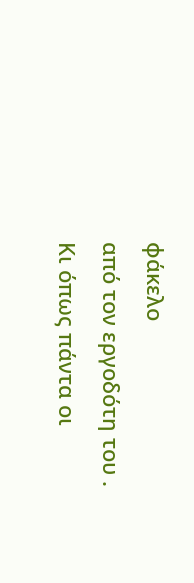φάκελο
από τον εργοδότη του .
Κι όπως πάντα οι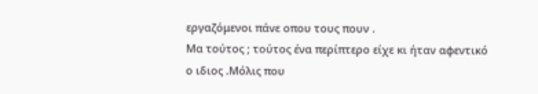εργαζόμενοι πάνε οπου τους πουν .
Μα τούτος ; τούτος ένα περίπτερο είχε κι ήταν αφεντικό
ο ιδιος .Μόλις που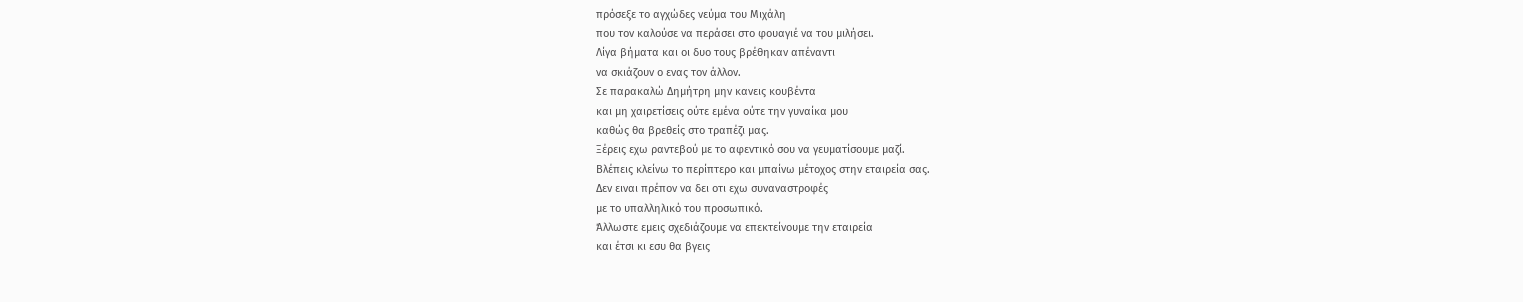πρόσεξε το αγχώδες νεύμα του Μιχάλη
που τον καλούσε να περάσει στο φουαγιέ να του μιλήσει.
Λίγα βήματα και οι δυο τους βρέθηκαν απέναντι
να σκιάζουν ο ενας τον άλλον.
Σε παρακαλώ Δημήτρη μην κανεις κουβέντα
και μη χαιρετίσεις ούτε εμένα ούτε την γυναίκα μου
καθώς θα βρεθείς στο τραπέζι μας.
Ξέρεις εχω ραντεβού με το αφεντικό σου να γευματίσουμε μαζί.
Βλέπεις κλείνω το περίπτερο και μπαίνω μέτοχος στην εταιρεία σας.
Δεν ειναι πρέπον να δει οτι εχω συναναστροφές
με το υπαλληλικό του προσωπικό.
Άλλωστε εμεις σχεδιάζουμε να επεκτείνουμε την εταιρεία
και έτσι κι εσυ θα βγεις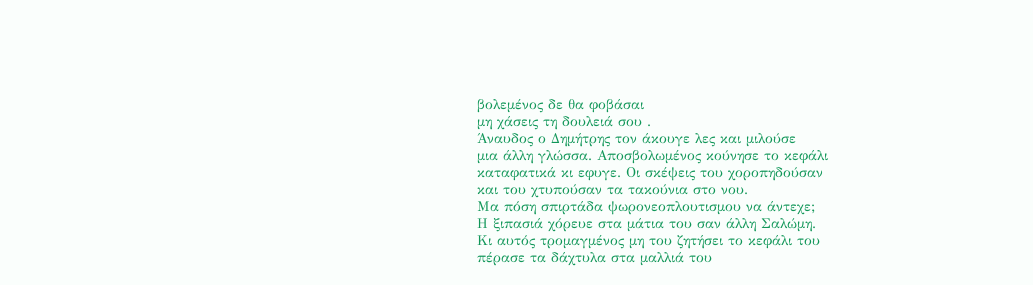βολεμένος δε θα φοβάσαι
μη χάσεις τη δουλειά σου .
Άναυδος ο Δημήτρης τον άκουγε λες και μιλούσε
μια άλλη γλώσσα. Αποσβολωμένος κούνησε το κεφάλι
καταφατικά κι εφυγε. Οι σκέψεις του χοροπηδούσαν
και του χτυπούσαν τα τακούνια στο νου.
Μα πόση σπιρτάδα ψωρονεοπλουτισμου να άντεχε;
Η ξιπασιά χόρευε στα μάτια του σαν άλλη Σαλώμη.
Κι αυτός τρομαγμένος μη του ζητήσει το κεφάλι του
πέρασε τα δάχτυλα στα μαλλιά του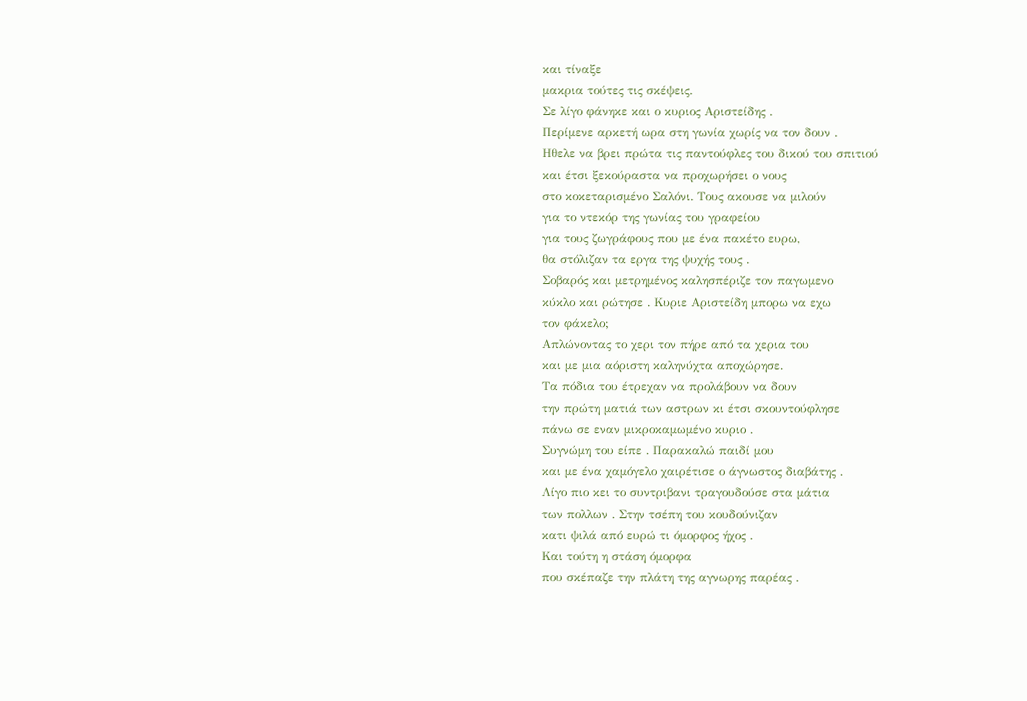και τίναξε
μακρια τούτες τις σκέψεις.
Σε λίγο φάνηκε και ο κυριος Αριστείδης .
Περίμενε αρκετή ωρα στη γωνία χωρίς να τον δουν .
Ηθελε να βρει πρώτα τις παντούφλες του δικού του σπιτιού
και έτσι ξεκούραστα να προχωρήσει ο νους
στο κοκεταρισμένο Σαλόνι. Τους ακουσε να μιλούν
για το ντεκόρ της γωνίας του γραφείου
για τους ζωγράφους που με ένα πακέτο ευρω,
θα στόλιζαν τα εργα της ψυχής τους .
Σοβαρός και μετρημένος καλησπέριζε τον παγωμενο
κύκλο και ρώτησε . Κυριε Αριστείδη μπορω να εχω
τον φάκελο;
Απλώνοντας το χερι τον πήρε από τα χερια του
και με μια αόριστη καληνύχτα αποχώρησε.
Τα πόδια του έτρεχαν να προλάβουν να δουν
την πρώτη ματιά των αστρων κι έτσι σκουντούφλησε
πάνω σε εναν μικροκαμωμένο κυριο .
Συγνώμη του είπε . Παρακαλώ παιδί μου
και με ένα χαμόγελο χαιρέτισε ο άγνωστος διαβάτης .
Λίγο πιο κει το συντριβανι τραγουδούσε στα μάτια
των πολλων . Στην τσέπη του κουδούνιζαν
κατι ψιλά από ευρώ τι όμορφος ήχος .
Και τούτη η στάση όμορφα
που σκέπαζε την πλάτη της αγνωρης παρέας .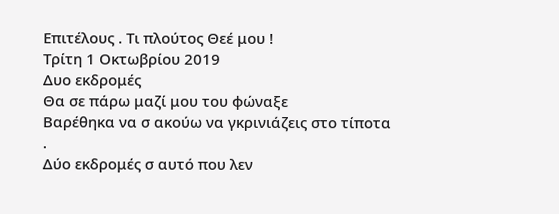Επιτέλους . Τι πλούτος Θεέ μου !
Τρίτη 1 Οκτωβρίου 2019
Δυο εκδρομές
Θα σε πάρω μαζί μου του φώναξε
Βαρέθηκα να σ ακούω να γκρινιάζεις στο τίποτα .
Δύο εκδρομές σ αυτό που λεν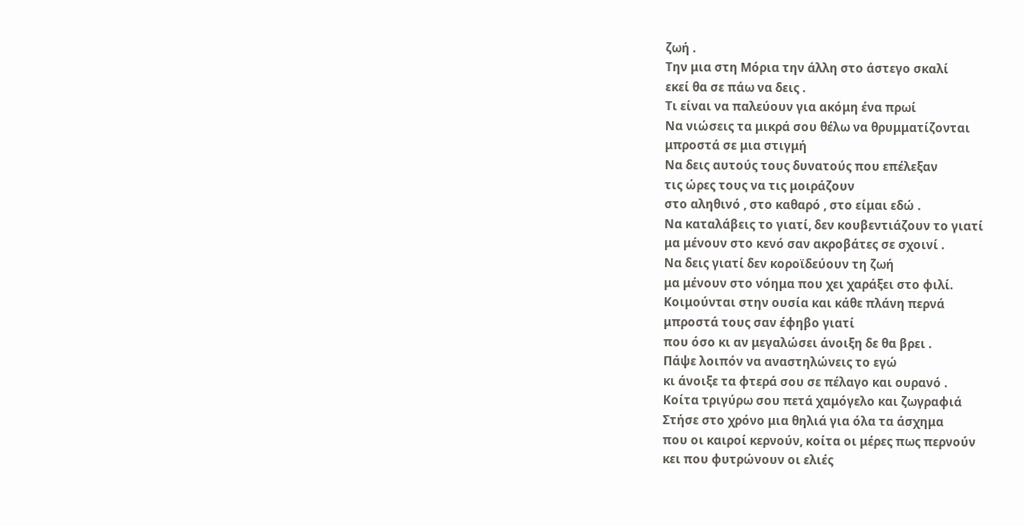ζωή .
Την μια στη Μόρια την άλλη στο άστεγο σκαλί
εκεί θα σε πάω να δεις .
Τι είναι να παλεύουν για ακόμη ένα πρωί
Να νιώσεις τα μικρά σου θέλω να θρυμματίζονται
μπροστά σε μια στιγμή
Να δεις αυτούς τους δυνατούς που επέλεξαν
τις ώρες τους να τις μοιράζουν
στο αληθινό , στο καθαρό , στο είμαι εδώ .
Να καταλάβεις το γιατί, δεν κουβεντιάζουν το γιατί
μα μένουν στο κενό σαν ακροβάτες σε σχοινί .
Να δεις γιατί δεν κοροϊδεύουν τη ζωή
μα μένουν στο νόημα που χει χαράξει στο φιλί.
Κοιμούνται στην ουσία και κάθε πλάνη περνά
μπροστά τους σαν έφηβο γιατί
που όσο κι αν μεγαλώσει άνοιξη δε θα βρει .
Πάψε λοιπόν να αναστηλώνεις το εγώ
κι άνοιξε τα φτερά σου σε πέλαγο και ουρανό .
Κοίτα τριγύρω σου πετά χαμόγελο και ζωγραφιά
Στήσε στο χρόνο μια θηλιά για όλα τα άσχημα
που οι καιροί κερνούν, κοίτα οι μέρες πως περνούν
κει που φυτρώνουν οι ελιές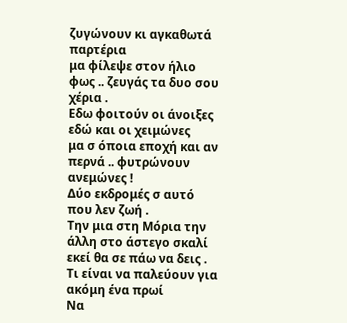ζυγώνουν κι αγκαθωτά παρτέρια
μα φίλεψε στον ήλιο φως .. ζευγάς τα δυο σου χέρια .
Εδω φοιτούν οι άνοιξες εδώ και οι χειμώνες
μα σ όποια εποχή και αν περνά .. φυτρώνουν ανεμώνες !
Δύο εκδρομές σ αυτό που λεν ζωή .
Την μια στη Μόρια την άλλη στο άστεγο σκαλί
εκεί θα σε πάω να δεις .
Τι είναι να παλεύουν για ακόμη ένα πρωί
Να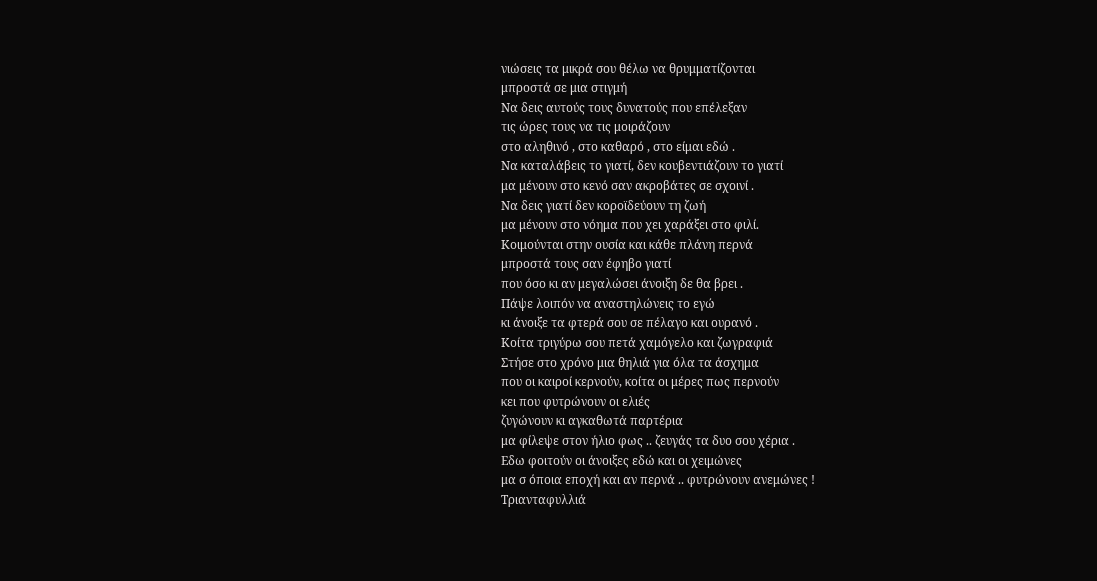νιώσεις τα μικρά σου θέλω να θρυμματίζονται
μπροστά σε μια στιγμή
Να δεις αυτούς τους δυνατούς που επέλεξαν
τις ώρες τους να τις μοιράζουν
στο αληθινό , στο καθαρό , στο είμαι εδώ .
Να καταλάβεις το γιατί, δεν κουβεντιάζουν το γιατί
μα μένουν στο κενό σαν ακροβάτες σε σχοινί .
Να δεις γιατί δεν κοροϊδεύουν τη ζωή
μα μένουν στο νόημα που χει χαράξει στο φιλί.
Κοιμούνται στην ουσία και κάθε πλάνη περνά
μπροστά τους σαν έφηβο γιατί
που όσο κι αν μεγαλώσει άνοιξη δε θα βρει .
Πάψε λοιπόν να αναστηλώνεις το εγώ
κι άνοιξε τα φτερά σου σε πέλαγο και ουρανό .
Κοίτα τριγύρω σου πετά χαμόγελο και ζωγραφιά
Στήσε στο χρόνο μια θηλιά για όλα τα άσχημα
που οι καιροί κερνούν, κοίτα οι μέρες πως περνούν
κει που φυτρώνουν οι ελιές
ζυγώνουν κι αγκαθωτά παρτέρια
μα φίλεψε στον ήλιο φως .. ζευγάς τα δυο σου χέρια .
Εδω φοιτούν οι άνοιξες εδώ και οι χειμώνες
μα σ όποια εποχή και αν περνά .. φυτρώνουν ανεμώνες !
Τριανταφυλλιά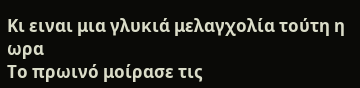Κι ειναι μια γλυκιά μελαγχολία τούτη η ωρα
Το πρωινό μοίρασε τις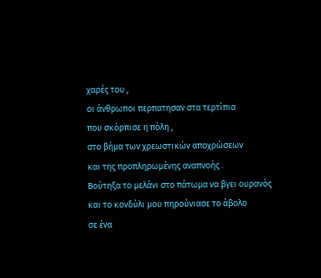χαρές του ,
οι άνθρωποι περπατησαν στα τερτίπια
που σκόρπισε η πόλη ,
στο βήμα των χρεωστικών αποχρώσεων
και της προπληρωμένης αναπνοής .
Βούτηξα το μελάνι στο πάτωμα να βγει ουρανός
και το κονδύλι μου πηρούνιασε το άβολο
σε ένα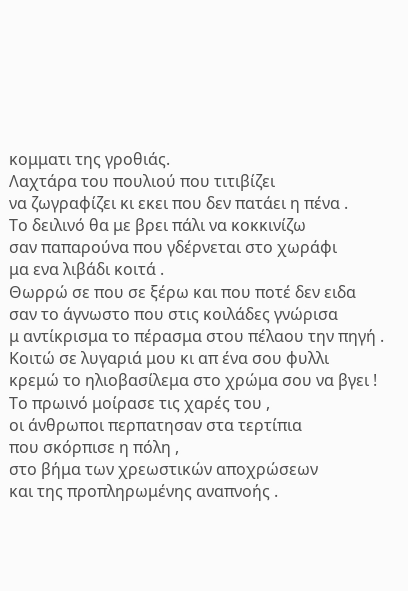κομματι της γροθιάς.
Λαχτάρα του πουλιού που τιτιβίζει
να ζωγραφίζει κι εκει που δεν πατάει η πένα .
Το δειλινό θα με βρει πάλι να κοκκινίζω
σαν παπαρούνα που γδέρνεται στο χωράφι
μα ενα λιβάδι κοιτά .
Θωρρώ σε που σε ξέρω και που ποτέ δεν ειδα
σαν το άγνωστο που στις κοιλάδες γνώρισα
μ αντίκρισμα το πέρασμα στου πέλαου την πηγή .
Κοιτώ σε λυγαριά μου κι απ ένα σου φυλλι
κρεμώ το ηλιοβασίλεμα στο χρώμα σου να βγει !
Το πρωινό μοίρασε τις χαρές του ,
οι άνθρωποι περπατησαν στα τερτίπια
που σκόρπισε η πόλη ,
στο βήμα των χρεωστικών αποχρώσεων
και της προπληρωμένης αναπνοής .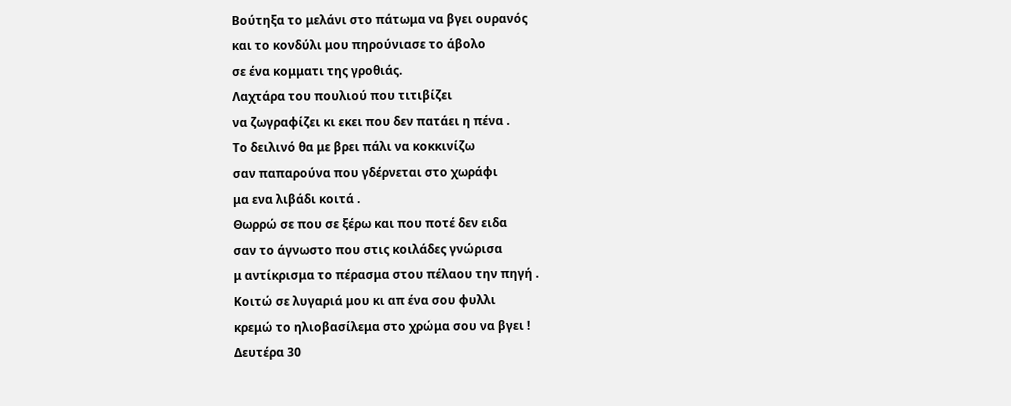Βούτηξα το μελάνι στο πάτωμα να βγει ουρανός
και το κονδύλι μου πηρούνιασε το άβολο
σε ένα κομματι της γροθιάς.
Λαχτάρα του πουλιού που τιτιβίζει
να ζωγραφίζει κι εκει που δεν πατάει η πένα .
Το δειλινό θα με βρει πάλι να κοκκινίζω
σαν παπαρούνα που γδέρνεται στο χωράφι
μα ενα λιβάδι κοιτά .
Θωρρώ σε που σε ξέρω και που ποτέ δεν ειδα
σαν το άγνωστο που στις κοιλάδες γνώρισα
μ αντίκρισμα το πέρασμα στου πέλαου την πηγή .
Κοιτώ σε λυγαριά μου κι απ ένα σου φυλλι
κρεμώ το ηλιοβασίλεμα στο χρώμα σου να βγει !
Δευτέρα 30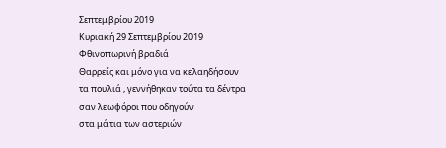Σεπτεμβρίου 2019
Κυριακή 29 Σεπτεμβρίου 2019
Φθινοπωρινή βραδιά
Θαρρείς και μόνο για να κελαηδήσουν
τα πουλιά , γεννήθηκαν τούτα τα δέντρα
σαν λεωφόροι που οδηγούν
στα μάτια των αστεριών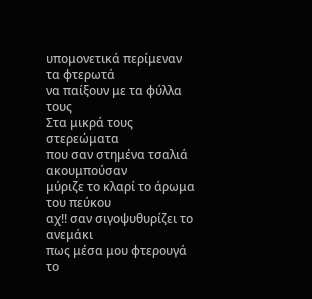υπομονετικά περίμεναν τα φτερωτά
να παίξουν με τα φύλλα τους
Στα μικρά τους στερεώματα
που σαν στημένα τσαλιά ακουμπούσαν
μύριζε το κλαρί το άρωμα του πεύκου
αχ!! σαν σιγοψυθυρίζει το ανεμάκι
πως μέσα μου φτερουγά το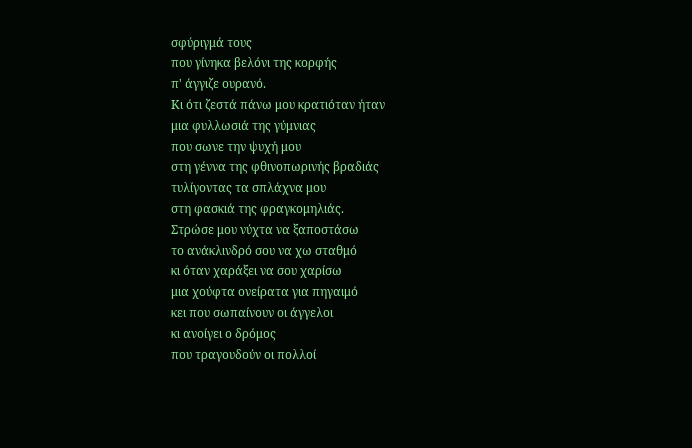σφύριγμά τους
που γίνηκα βελόνι της κορφής
π' άγγιζε ουρανό.
Κι ότι ζεστά πάνω μου κρατιόταν ήταν
μια φυλλωσιά της γύμνιας
που σωνε την ψυχή μου
στη γέννα της φθινοπωρινής βραδιάς
τυλίγοντας τα σπλάχνα μου
στη φασκιά της φραγκομηλιάς.
Στρώσε μου νύχτα να ξαποστάσω
το ανάκλινδρό σου να χω σταθμό
κι όταν χαράξει να σου χαρίσω
μια χούφτα ονείρατα για πηγαιμό
κει που σωπαίνουν οι άγγελοι
κι ανοίγει ο δρόμος
που τραγουδούν οι πολλοί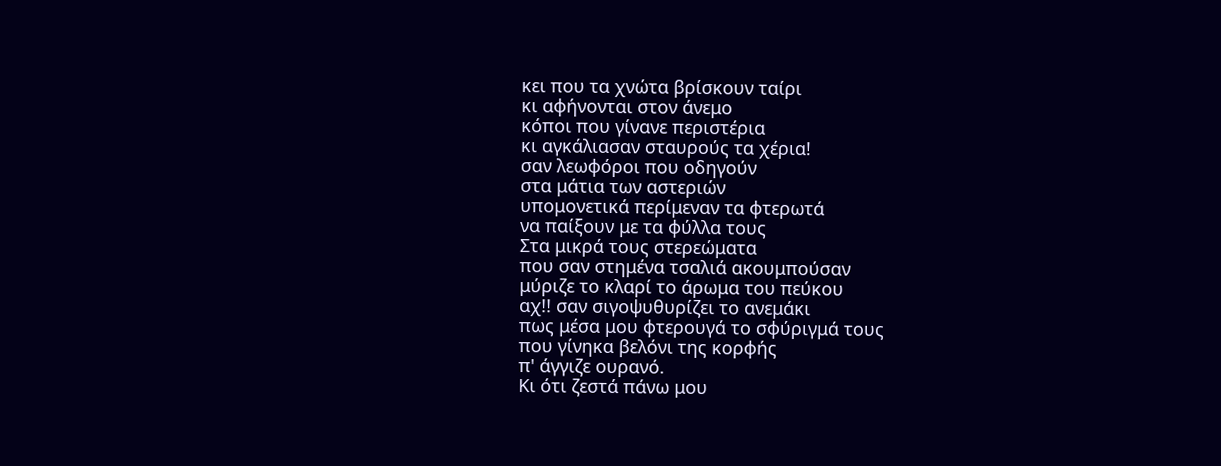κει που τα χνώτα βρίσκουν ταίρι
κι αφήνονται στον άνεμο
κόποι που γίνανε περιστέρια
κι αγκάλιασαν σταυρούς τα χέρια!
σαν λεωφόροι που οδηγούν
στα μάτια των αστεριών
υπομονετικά περίμεναν τα φτερωτά
να παίξουν με τα φύλλα τους
Στα μικρά τους στερεώματα
που σαν στημένα τσαλιά ακουμπούσαν
μύριζε το κλαρί το άρωμα του πεύκου
αχ!! σαν σιγοψυθυρίζει το ανεμάκι
πως μέσα μου φτερουγά το σφύριγμά τους
που γίνηκα βελόνι της κορφής
π' άγγιζε ουρανό.
Κι ότι ζεστά πάνω μου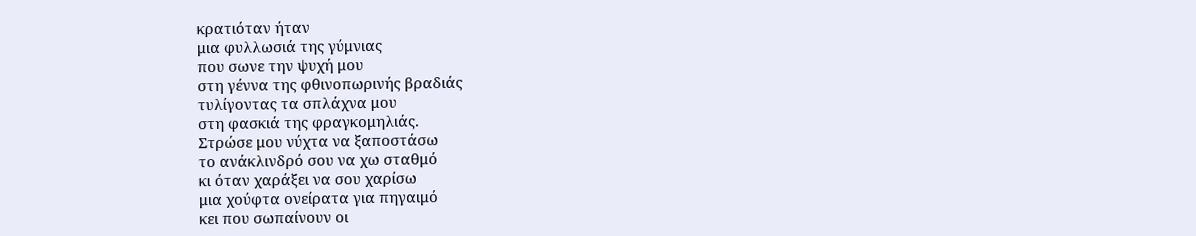κρατιόταν ήταν
μια φυλλωσιά της γύμνιας
που σωνε την ψυχή μου
στη γέννα της φθινοπωρινής βραδιάς
τυλίγοντας τα σπλάχνα μου
στη φασκιά της φραγκομηλιάς.
Στρώσε μου νύχτα να ξαποστάσω
το ανάκλινδρό σου να χω σταθμό
κι όταν χαράξει να σου χαρίσω
μια χούφτα ονείρατα για πηγαιμό
κει που σωπαίνουν οι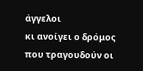άγγελοι
κι ανοίγει ο δρόμος
που τραγουδούν οι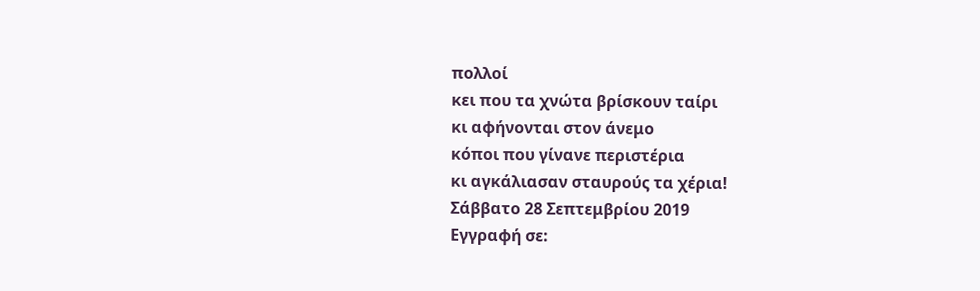πολλοί
κει που τα χνώτα βρίσκουν ταίρι
κι αφήνονται στον άνεμο
κόποι που γίνανε περιστέρια
κι αγκάλιασαν σταυρούς τα χέρια!
Σάββατο 28 Σεπτεμβρίου 2019
Εγγραφή σε: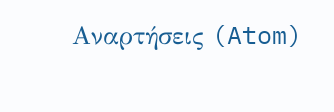Αναρτήσεις (Atom)